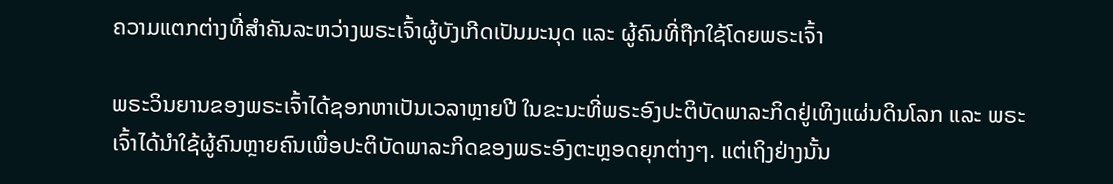ຄວາມແຕກຕ່າງທີ່ສໍາຄັນລະຫວ່າງພຣະເຈົ້າຜູ້ບັງເກີດເປັນມະນຸດ ແລະ ຜູ້ຄົນທີ່ຖືກໃຊ້ໂດຍພຣະເຈົ້າ

ພຣະວິນຍານຂອງພຣະເຈົ້າໄດ້ຊອກຫາເປັນເວລາຫຼາຍປີ ໃນຂະນະທີ່ພຣະອົງປະຕິບັດພາລະກິດຢູ່ເທິງແຜ່ນດິນໂລກ ແລະ ພຣະເຈົ້າໄດ້ນໍາໃຊ້ຜູ້ຄົນຫຼາຍຄົນເພື່ອປະຕິບັດພາລະກິດຂອງພຣະອົງຕະຫຼອດຍຸກຕ່າງໆ. ແຕ່ເຖິງຢ່າງນັ້ນ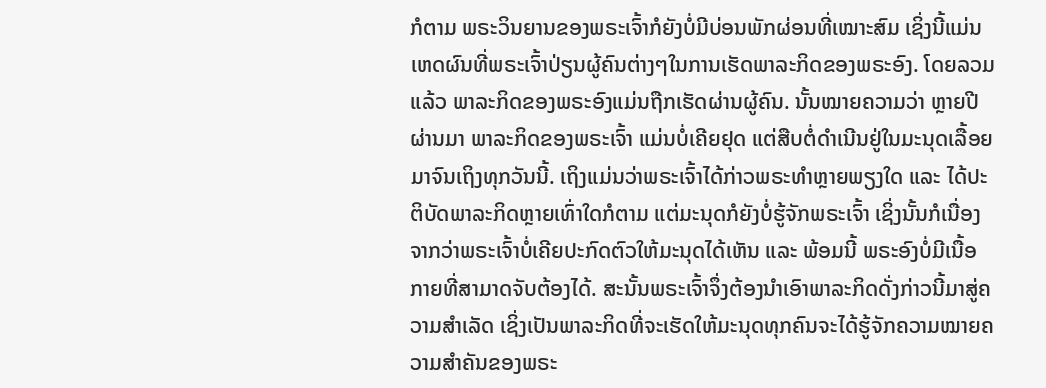ກໍຕາມ ພຣະວິນຍານຂອງພຣະເຈົ້າກໍຍັງບໍ່ມີບ່ອນພັກຜ່ອນທີ່ເໝາະສົມ ເຊິ່ງນີ້ແມ່ນເຫດຜົນທີ່ພຣະເຈົ້າປ່ຽນຜູ້ຄົນຕ່າງໆໃນການເຮັດພາລະກິດຂອງພຣະອົງ. ໂດຍລວມແລ້ວ ພາລະກິດຂອງພຣະອົງແມ່ນຖືກເຮັດຜ່ານຜູ້ຄົນ. ນັ້ນໝາຍຄວາມວ່າ ຫຼາຍປີຜ່ານມາ ພາລະກິດຂອງພຣະເຈົ້າ ແມ່ນບໍ່ເຄີຍຢຸດ ແຕ່ສືບຕໍ່ດໍາເນີນຢູ່ໃນມະນຸດເລື້ອຍມາຈົນເຖິງທຸກວັນນີ້. ເຖິງແມ່ນວ່າພຣະເຈົ້າໄດ້ກ່າວພຣະທໍາຫຼາຍພຽງໃດ ແລະ ໄດ້ປະຕິບັດພາລະກິດຫຼາຍເທົ່າໃດກໍຕາມ ແຕ່ມະນຸດກໍຍັງບໍ່ຮູ້ຈັກພຣະເຈົ້າ ເຊິ່ງນັ້ນກໍເນື່ອງຈາກວ່າພຣະເຈົ້າບໍ່ເຄີຍປະກົດຕົວໃຫ້ມະນຸດໄດ້ເຫັນ ແລະ ພ້ອມນີ້ ພຣະອົງບໍ່ມີເນື້ອກາຍທີ່ສາມາດຈັບຕ້ອງໄດ້. ສະນັ້ນພຣະເຈົ້າຈຶ່ງຕ້ອງນໍາເອົາພາລະກິດດັ່ງກ່າວນີ້ມາສູ່ຄວາມສໍາເລັດ ເຊິ່ງເປັນພາລະກິດທີ່ຈະເຮັດໃຫ້ມະນຸດທຸກຄົນຈະໄດ້ຮູ້ຈັກຄວາມໝາຍຄວາມສໍາຄັນຂອງພຣະ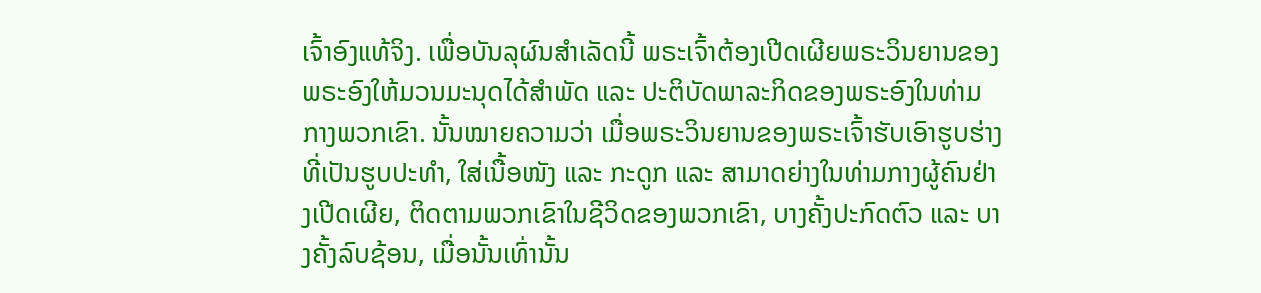ເຈົ້າອົງແທ້ຈິງ. ເພື່ອບັນລຸຜົນສໍາເລັດນີ້ ພຣະເຈົ້າຕ້ອງເປີດເຜີຍພຣະວິນຍານຂອງພຣະອົງໃຫ້ມວນມະນຸດໄດ້ສໍາພັດ ແລະ ປະຕິບັດພາລະກິດຂອງພຣະອົງໃນທ່າມກາງພວກເຂົາ. ນັ້ນໝາຍຄວາມວ່າ ເມື່ອພຣະວິນຍານຂອງພຣະເຈົ້າຮັບເອົາຮູບຮ່າງທີ່ເປັນຮູບປະທໍາ, ໃສ່ເນື້ອໜັງ ແລະ ກະດູກ ແລະ ສາມາດຍ່າງໃນທ່າມກາງຜູ້ຄົນຢ່າງເປີດເຜີຍ, ຕິດຕາມພວກເຂົາໃນຊີວິດຂອງພວກເຂົາ, ບາງຄັ້ງປະກົດຕົວ ແລະ ບາງຄັ້ງລົບຊ້ອນ, ເມື່ອນັ້ນເທົ່ານັ້ນ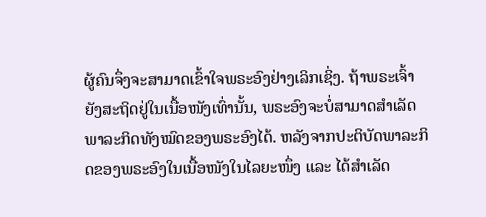ຜູ້ຄົນຈຶ່ງຈະສາມາດເຂົ້າໃຈພຣະອົງຢ່າງເລິກເຊິ່ງ. ຖ້າພຣະເຈົ້າຍັງສະຖິດຢູ່ໃນເນື້ອໜັງເທົ່ານັ້ນ, ພຣະອົງຈະບໍ່ສາມາດສໍາເລັດພາລະກິດທັງໝົດຂອງພຣະອົງໄດ້. ຫລັງຈາກປະຕິບັດພາລະກິດຂອງພຣະອົງໃນເນື້ອໜັງໃນໄລຍະໜຶ່ງ ແລະ ໄດ້ສໍາເລັດ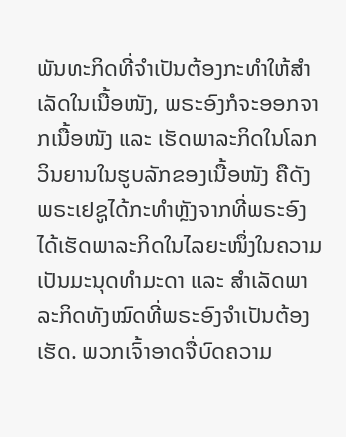ພັນທະກິດທີ່ຈໍາເປັນຕ້ອງກະທໍາໃຫ້ສໍາເລັດໃນເນື້ອໜັງ, ພຣະອົງກໍຈະອອກຈາກເນື້ອໜັງ ແລະ ເຮັດພາລະກິດໃນໂລກວິນຍານໃນຮູບລັກຂອງເນື້ອໜັງ ຄືດັງພຣະເຢຊູໄດ້ກະທໍາຫຼັງຈາກທີ່ພຣະອົງໄດ້ເຮັດພາລະກິດໃນໄລຍະໜຶ່ງໃນຄວາມເປັນມະນຸດທໍາມະດາ ແລະ ສໍາເລັດພາລະກິດທັງໝົດທີ່ພຣະອົງຈໍາເປັນຕ້ອງເຮັດ. ພວກເຈົ້າອາດຈື່ບົດຄວາມ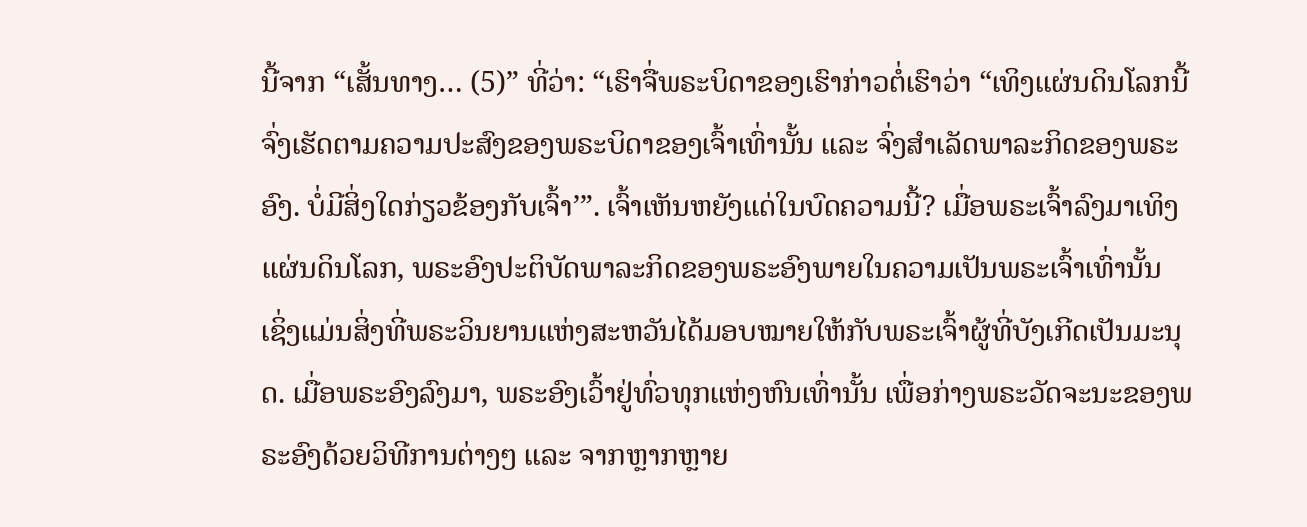ນີ້ຈາກ “ເສັ້ນທາງ… (5)” ທີ່ວ່າ: “ເຮົາຈື່ພຣະບິດາຂອງເຮົາກ່າວຕໍ່ເຮົາວ່າ “ເທິງແຜ່ນດິນໂລກນີ້ ຈົ່ງເຮັດຕາມຄວາມປະສົງຂອງພຣະບິດາຂອງເຈົ້າເທົ່ານັ້ນ ແລະ ຈົ່ງສໍາເລັດພາລະກິດຂອງພຣະອົງ. ບໍ່ມີສິ່ງໃດກ່ຽວຂ້ອງກັບເຈົ້າ’”. ເຈົ້າເຫັນຫຍັງແດ່ໃນບົດຄວາມນີ້? ເມື່ອພຣະເຈົ້າລົງມາເທິງແຜ່ນດິນໂລກ, ພຣະອົງປະຕິບັດພາລະກິດຂອງພຣະອົງພາຍໃນຄວາມເປັນພຣະເຈົ້າເທົ່ານັ້ນ ເຊິ່ງແມ່ນສິ່ງທີ່ພຣະວິນຍານແຫ່ງສະຫວັນໄດ້ມອບໝາຍໃຫ້ກັບພຣະເຈົ້າຜູ້ທີ່ບັງເກີດເປັນມະນຸດ. ເມື່ອພຣະອົງລົງມາ, ພຣະອົງເວົ້າຢູ່ທົ່ວທຸກແຫ່ງຫົນເທົ່ານັ້ນ ເພື່ອກ່າງພຣະວັດຈະນະຂອງພຣະອົງດ້ວຍວິທີການຕ່າງໆ ແລະ ຈາກຫຼາກຫຼາຍ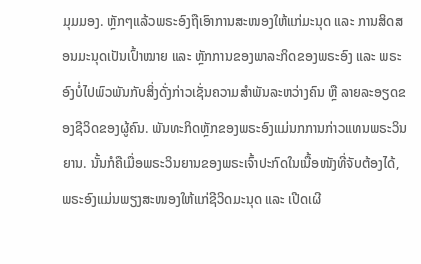ມຸມມອງ. ຫຼັກໆແລ້ວພຣະອົງຖືເອົາການສະໜອງໃຫ້ແກ່ມະນຸດ ແລະ ການສິດສອນມະນຸດເປັນເປົ້າໝາຍ ແລະ ຫຼັກການຂອງພາລະກິດຂອງພຣະອົງ ແລະ ພຣະອົງບໍ່ໄປພົວພັນກັບສິ່ງດັ່ງກ່າວເຊັ່ນຄວາມສໍາພັນລະຫວ່າງຄົນ ຫຼື ລາຍລະອຽດຂອງຊີວິດຂອງຜູ້ຄົນ. ພັນທະກິດຫຼັກຂອງພຣະອົງແມ່ນກການກ່າວແທນພຣະວິນຍານ. ນັ້ນກໍຄືເມື່ອພຣະວິນຍານຂອງພຣະເຈົ້າປະກົດໃນເນື້ອໜັງທີ່ຈັບຕ້ອງໄດ້, ພຣະອົງແມ່ນພຽງສະໜອງໃຫ້ແກ່ຊີວິດມະນຸດ ແລະ ເປີດເຜີ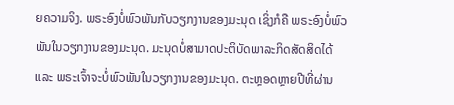ຍຄວາມຈິງ. ພຣະອົງບໍ່ພົວພັນກັບວຽກງານຂອງມະນຸດ ເຊິ່ງກໍຄື ພຣະອົງບໍ່ພົວພັນໃນວຽກງານຂອງມະນຸດ. ມະນຸດບໍ່ສາມາດປະຕິບັດພາລະກິດສັດສິດໄດ້ ແລະ ພຣະເຈົ້າຈະບໍ່ພົວພັນໃນວຽກງານຂອງມະນຸດ. ຕະຫຼອດຫຼາຍປີທີ່ຜ່ານ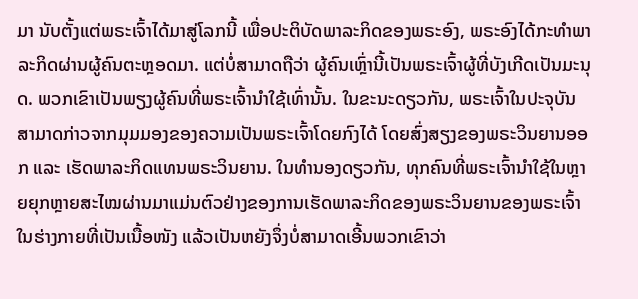ມາ ນັບຕັ້ງແຕ່ພຣະເຈົ້າໄດ້ມາສູ່ໂລກນີ້ ເພື່ອປະຕິບັດພາລະກິດຂອງພຣະອົງ, ພຣະອົງໄດ້ກະທໍາພາລະກິດຜ່ານຜູ້ຄົນຕະຫຼອດມາ. ແຕ່ບໍ່ສາມາດຖືວ່າ ຜູ້ຄົນເຫຼົ່ານີ້ເປັນພຣະເຈົ້າຜູ້ທີ່ບັງເກີດເປັນມະນຸດ. ພວກເຂົາເປັນພຽງຜູ້ຄົນທີ່ພຣະເຈົ້ານໍາໃຊ້ເທົ່ານັ້ນ. ໃນຂະນະດຽວກັນ, ພຣະເຈົ້າໃນປະຈຸບັນສາມາດກ່າວຈາກມຸມມອງຂອງຄວາມເປັນພຣະເຈົ້າໂດຍກົງໄດ້ ໂດຍສົ່ງສຽງຂອງພຣະວິນຍານອອກ ແລະ ເຮັດພາລະກິດແທນພຣະວິນຍານ. ໃນທໍານອງດຽວກັນ, ທຸກຄົນທີ່ພຣະເຈົ້ານໍາໃຊ້ໃນຫຼາຍຍຸກຫຼາຍສະໄໝຜ່ານມາແມ່ນຕົວຢ່າງຂອງການເຮັດພາລະກິດຂອງພຣະວິນຍານຂອງພຣະເຈົ້າໃນຮ່າງກາຍທີ່ເປັນເນື້ອໜັງ ແລ້ວເປັນຫຍັງຈຶ່ງບໍ່ສາມາດເອີ້ນພວກເຂົາວ່າ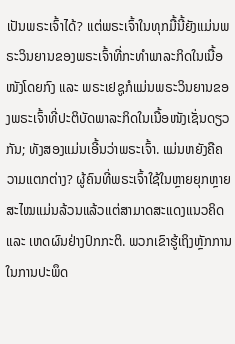ເປັນພຣະເຈົ້າໄດ້? ແຕ່ພຣະເຈົ້າໃນທຸກມື້ນີ້ຍັງແມ່ນພຣະວິນຍານຂອງພຣະເຈົ້າທີ່ກະທໍາພາລະກິດໃນເນື້ອໜັງໂດຍກົງ ແລະ ພຣະເຢຊູກໍແມ່ນພຣະວິນຍານຂອງພຣະເຈົ້າທີ່ປະຕິບັດພາລະກິດໃນເນື້ອໜັງເຊັ່ນດຽວກັນ; ທັງສອງແມ່ນເອີ້ນວ່າພຣະເຈົ້າ. ແມ່ນຫຍັງຄືຄວາມແຕກຕ່າງ? ຜູ້ຄົນທີ່ພຣະເຈົ້າໃຊ້ໃນຫຼາຍຍຸກຫຼາຍສະໄໝແມ່ນລ້ວນແລ້ວແຕ່ສາມາດສະແດງແນວຄິດ ແລະ ເຫດຜົນຢ່າງປົກກະຕິ. ພວກເຂົາຮູ້ເຖິງຫຼັກການໃນການປະພຶດ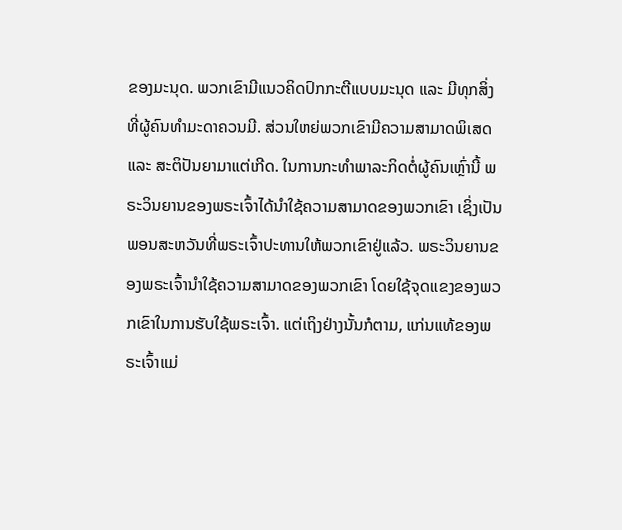ຂອງມະນຸດ. ພວກເຂົາມີແນວຄິດປົກກະຕີແບບມະນຸດ ແລະ ມີທຸກສິ່ງທີ່ຜູ້ຄົນທໍາມະດາຄວນມີ. ສ່ວນໃຫຍ່ພວກເຂົາມີຄວາມສາມາດພິເສດ ແລະ ສະຕິປັນຍາມາແຕ່ເກີດ. ໃນການກະທໍາພາລະກິດຕໍ່ຜູ້ຄົນເຫຼົ່ານີ້ ພຣະວິນຍານຂອງພຣະເຈົ້າໄດ້ນໍາໃຊ້ຄວາມສາມາດຂອງພວກເຂົາ ເຊິ່ງເປັນພອນສະຫວັນທີ່ພຣະເຈົ້າປະທານໃຫ້ພວກເຂົາຢູ່ແລ້ວ. ພຣະວິນຍານຂອງພຣະເຈົ້ານໍາໃຊ້ຄວາມສາມາດຂອງພວກເຂົາ ໂດຍໃຊ້ຈຸດແຂງຂອງພວກເຂົາໃນການຮັບໃຊ້ພຣະເຈົ້າ. ແຕ່ເຖິງຢ່າງນັ້ນກໍຕາມ, ແກ່ນແທ້ຂອງພຣະເຈົ້າແມ່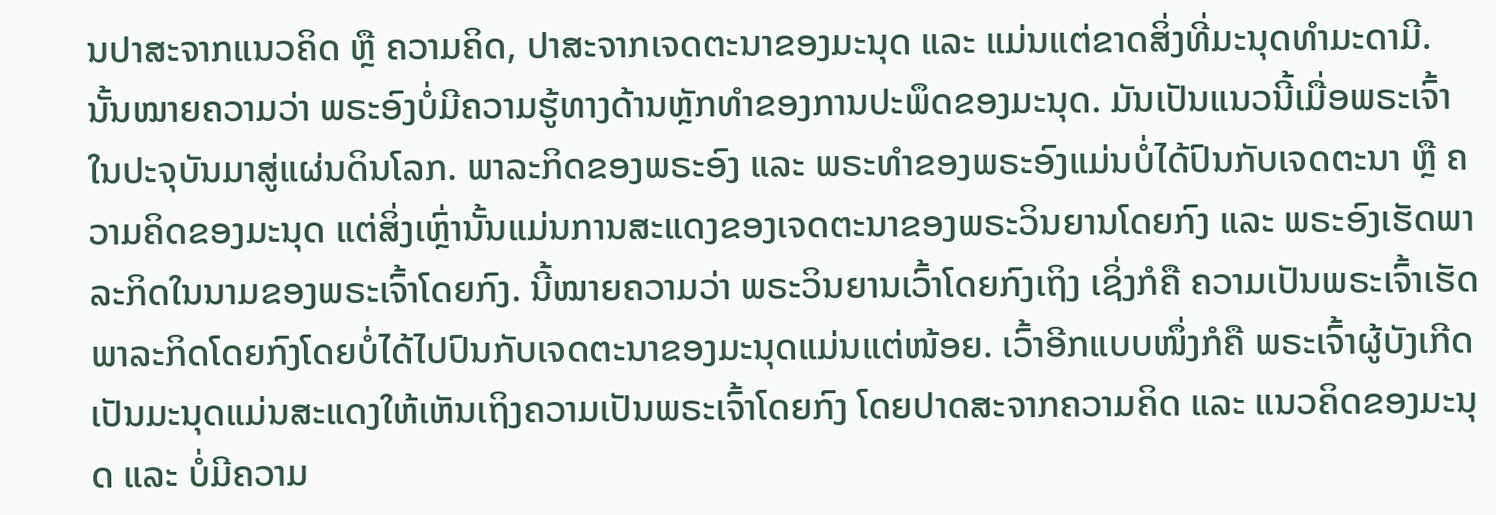ນປາສະຈາກແນວຄິດ ຫຼື ຄວາມຄິດ, ປາສະຈາກເຈດຕະນາຂອງມະນຸດ ແລະ ແມ່ນແຕ່ຂາດສິ່ງທີ່ມະນຸດທໍາມະດາມີ. ນັ້ນໝາຍຄວາມວ່າ ພຣະອົງບໍ່ມີຄວາມຮູ້ທາງດ້ານຫຼັກທໍາຂອງການປະພຶດຂອງມະນຸດ. ມັນເປັນແນວນີ້ເມື່ອພຣະເຈົ້າໃນປະຈຸບັນມາສູ່ແຜ່ນດິນໂລກ. ພາລະກິດຂອງພຣະອົງ ແລະ ພຣະທໍາຂອງພຣະອົງແມ່ນບໍ່ໄດ້ປົນກັບເຈດຕະນາ ຫຼື ຄວາມຄິດຂອງມະນຸດ ແຕ່ສິ່ງເຫຼົ່ານັ້ນແມ່ນການສະແດງຂອງເຈດຕະນາຂອງພຣະວິນຍານໂດຍກົງ ແລະ ພຣະອົງເຮັດພາລະກິດໃນນາມຂອງພຣະເຈົ້າໂດຍກົງ. ນີ້ໝາຍຄວາມວ່າ ພຣະວິນຍານເວົ້າໂດຍກົງເຖິງ ເຊິ່ງກໍຄື ຄວາມເປັນພຣະເຈົ້າເຮັດພາລະກິດໂດຍກົງໂດຍບໍ່ໄດ້ໄປປົນກັບເຈດຕະນາຂອງມະນຸດແມ່ນແຕ່ໜ້ອຍ. ເວົ້າອີກແບບໜຶ່ງກໍຄື ພຣະເຈົ້າຜູ້ບັງເກີດເປັນມະນຸດແມ່ນສະແດງໃຫ້ເຫັນເຖິງຄວາມເປັນພຣະເຈົ້າໂດຍກົງ ໂດຍປາດສະຈາກຄວາມຄິດ ແລະ ແນວຄິດຂອງມະນຸດ ແລະ ບໍ່ມີຄວາມ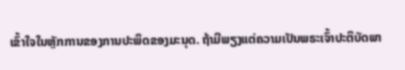ເຂົ້າໃຈໃນຫຼັກການຂອງການປະພຶດຂອງມະນຸດ. ຖ້າມີພຽງແຕ່ຄວາມເປັນພຣະເຈົ້າປະຕິບັດພາ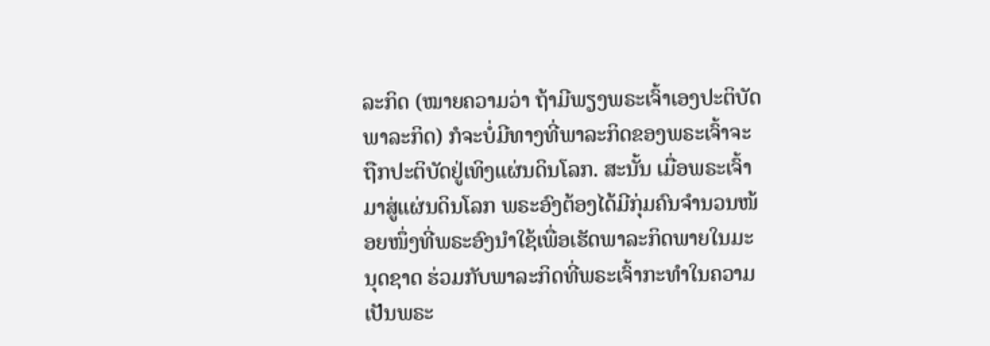ລະກິດ (ໝາຍຄວາມວ່າ ຖ້າມີພຽງພຣະເຈົ້າເອງປະຕິບັດພາລະກິດ) ກໍຈະບໍ່ມີທາງທີ່ພາລະກິດຂອງພຣະເຈົ້າຈະຖືກປະຕິບັດຢູ່ເທິງແຜ່ນດິນໂລກ. ສະນັ້ນ ເມື່ອພຣະເຈົ້າມາສູ່ແຜ່ນດິນໂລກ ພຣະອົງຕ້ອງໄດ້ມີກຸ່ມຄົນຈໍານວນໜ້ອຍໜຶ່ງທີ່ພຣະອົງນໍາໃຊ້ເພື່ອເຮັດພາລະກິດພາຍໃນມະນຸດຊາດ ຮ່ວມກັບພາລະກິດທີ່ພຣະເຈົ້າກະທໍາໃນຄວາມເປັນພຣະ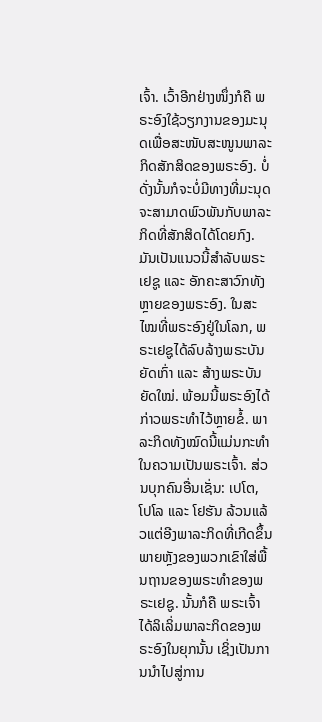ເຈົ້າ. ເວົ້າອີກຢ່າງໜຶ່ງກໍຄື ພຣະອົງໃຊ້ວຽກງານຂອງມະນຸດເພື່ອສະໜັບສະໜູນພາລະກິດສັກສິດຂອງພຣະອົງ. ບໍ່ດັ່ງນັ້ນກໍຈະບໍ່ມີທາງທີ່ມະນຸດຈະສາມາດພົວພັນກັບພາລະກິດທີ່ສັກສິດໄດ້ໂດຍກົງ. ມັນເປັນແນວນີ້ສໍາລັບພຣະເຢຊູ ແລະ ອັກຄະສາວົກທັງຫຼາຍຂອງພຣະອົງ. ໃນສະໄໝທີ່ພຣະອົງຢູ່ໃນໂລກ, ພຣະເຢຊູໄດ້ລົບລ້າງພຣະບັນຍັດເກົ່າ ແລະ ສ້າງພຣະບັນຍັດໃໝ່. ພ້ອມນີ້ພຣະອົງໄດ້ກ່າວພຣະທໍາໄວ້ຫຼາຍຂໍ້. ພາລະກິດທັງໝົດນີ້ແມ່ນກະທໍາໃນຄວາມເປັນພຣະເຈົ້າ. ສ່ວນບຸກຄົນອື່ນເຊັ່ນ: ເປໂຕ, ໂປໂລ ແລະ ໂຢຮັນ ລ້ວນແລ້ວແຕ່ອີງພາລະກິດທີ່ເກີດຂຶ້ນພາຍຫຼັງຂອງພວກເຂົາໃສ່ພື້ນຖານຂອງພຣະທໍາຂອງພຣະເຢຊູ. ນັ້ນກໍຄື ພຣະເຈົ້າໄດ້ລິເລິ່ມພາລະກິດຂອງພຣະອົງໃນຍຸກນັ້ນ ເຊິ່ງເປັນການນໍາໄປສູ່ການ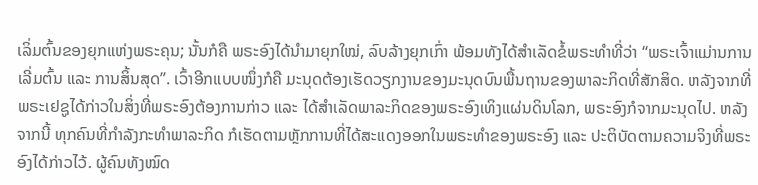ເລິ່ມຕົ້ນຂອງຍຸກແຫ່ງພຣະຄຸນ; ນັ້ນກໍຄື ພຣະອົງໄດ້ນໍາມາຍຸກໃໝ່, ລົບລ້າງຍຸກເກົ່າ ພ້ອມທັງໄດ້ສໍາເລັດຂໍ້ພຣະທໍາທີ່ວ່າ “ພຣະເຈົ້າແມ່ານການເລີ່ມຕົ້ນ ແລະ ການສິ້ນສຸດ”. ເວົ້າອີກແບບໜຶ່ງກໍຄື ມະນຸດຕ້ອງເຮັດວຽກງານຂອງມະນຸດບົນພື້ນຖານຂອງພາລະກິດທີ່ສັກສິດ. ຫລັງຈາກທີ່ພຣະເຢຊູໄດ້ກ່າວໃນສິ່ງທີ່ພຣະອົງຕ້ອງການກ່າວ ແລະ ໄດ້ສໍາເລັດພາລະກິດຂອງພຣະອົງເທິງແຜ່ນດິນໂລກ, ພຣະອົງກໍຈາກມະນຸດໄປ. ຫລັງຈາກນີ້ ທຸກຄົນທີ່ກໍາລັງກະທໍາພາລະກິດ ກໍເຮັດຕາມຫຼັກການທີ່ໄດ້ສະແດງອອກໃນພຣະທໍາຂອງພຣະອົງ ແລະ ປະຕິບັດຕາມຄວາມຈິງທີ່ພຣະອົງໄດ້ກ່າວໄວ້. ຜູ້ຄົນທັງໝົດ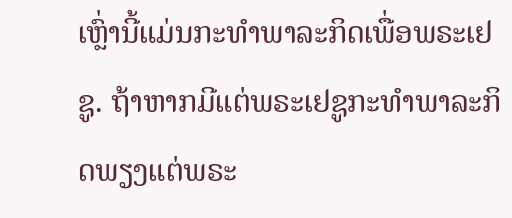ເຫຼົ່ານີ້ແມ່ນກະທໍາພາລະກິດເພື່ອພຣະເຢຊູ. ຖ້າຫາກມີແຕ່ພຣະເຢຊູກະທໍາພາລະກິດພຽງແຕ່ພຣະ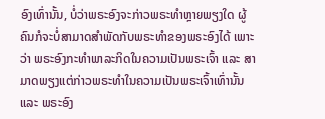ອົງເທົ່ານັ້ນ, ບໍ່ວ່າພຣະອົງຈະກ່າວພຣະທໍາຫຼາຍພຽງໃດ ຜູ້ຄົນກໍຈະບໍ່ສາມາດສໍາພັດກັບພຣະທໍາຂອງພຣະອົງໄດ້ ເພາະວ່າ ພຣະອົງກະທໍາພາລະກິດໃນຄວາມເປັນພຣະເຈົ້າ ແລະ ສາມາດພຽງແຕ່ກ່າວພຣະທໍາໃນຄວາມເປັນພຣະເຈົ້າເທົ່ານັ້ນ ແລະ ພຣະອົງ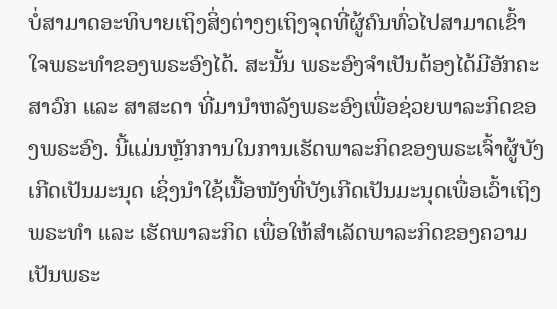ບໍ່ສາມາດອະທິບາຍເຖິງສິ່ງຕ່າງໆເຖິງຈຸດທີ່ຜູ້ຄົນທົ່ວໄປສາມາດເຂົ້າໃຈພຣະທໍາຂອງພຣະອົງໄດ້. ສະນັ້ນ ພຣະອົງຈໍາເປັນຕ້ອງໄດ້ມີອັກຄະສາວົກ ແລະ ສາສະດາ ທີ່ມານໍາຫລັງພຣະອົງເພື່ອຊ່ວຍພາລະກິດຂອງພຣະອົງ. ນີ້ແມ່ນຫຼັກການໃນການເຮັດພາລະກິດຂອງພຣະເຈົ້າຜູ້ບັງເກີດເປັນມະນຸດ ເຊິ່ງນໍາໃຊ້ເນື້ອໜັງທີ່ບັງເກີດເປັນມະນຸດເພື່ອເວົ້າເຖິງພຣະທໍາ ແລະ ເຮັດພາລະກິດ ເພື່ອໃຫ້ສໍາເລັດພາລະກິດຂອງຄວາມເປັນພຣະ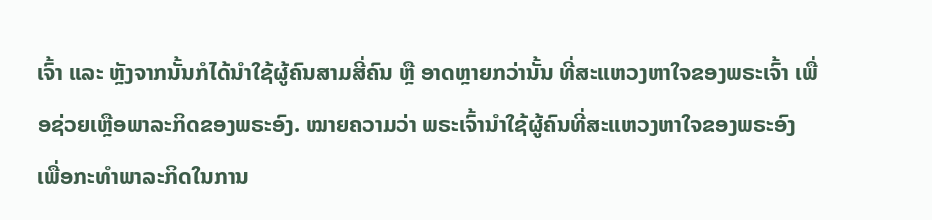ເຈົ້າ ແລະ ຫຼັງຈາກນັ້ນກໍໄດ້ນໍາໃຊ້ຜູ້ຄົນສາມສີ່ຄົນ ຫຼື ອາດຫຼາຍກວ່ານັ້ນ ທີ່ສະແຫວງຫາໃຈຂອງພຣະເຈົ້າ ເພື່ອຊ່ວຍເຫຼືອພາລະກິດຂອງພຣະອົງ. ໝາຍຄວາມວ່າ ພຣະເຈົ້ານໍາໃຊ້ຜູ້ຄົນທີ່ສະແຫວງຫາໃຈຂອງພຣະອົງ ເພື່ອກະທໍາພາລະກິດໃນການ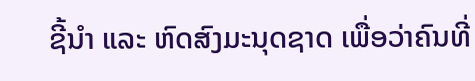ຊີ້ນໍາ ແລະ ຫົດສົງມະນຸດຊາດ ເພື່ອວ່າຄົນທີ່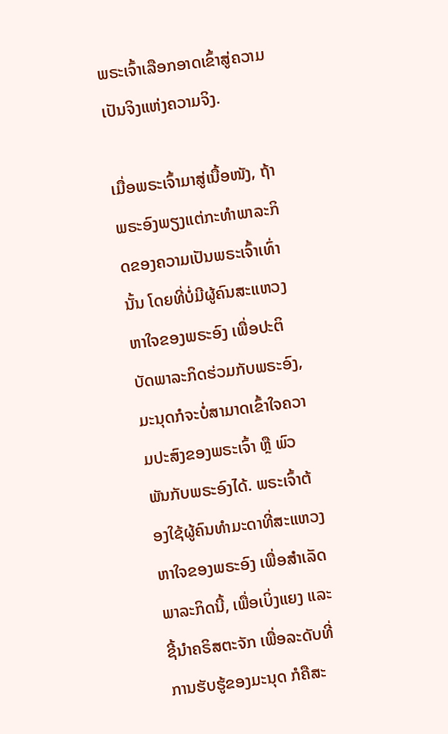ພຣະເຈົ້າເລືອກອາດເຂົ້າສູ່ຄວາມເປັນຈິງແຫ່ງຄວາມຈິງ.

ເມື່ອພຣະເຈົ້າມາສູ່ເນື້ອໜັງ, ຖ້າພຣະອົງພຽງແຕ່ກະທໍາພາລະກິດຂອງຄວາມເປັນພຣະເຈົ້າເທົ່ານັ້ນ ໂດຍທີ່ບໍ່ມີຜູ້ຄົນສະແຫວງຫາໃຈຂອງພຣະອົງ ເພື່ອປະຕິບັດພາລະກິດຮ່ວມກັບພຣະອົງ, ມະນຸດກໍຈະບໍ່ສາມາດເຂົ້າໃຈຄວາມປະສົງຂອງພຣະເຈົ້າ ຫຼື ພົວພັນກັບພຣະອົງໄດ້. ພຣະເຈົ້າຕ້ອງໃຊ້ຜູ້ຄົນທໍາມະດາທີ່ສະແຫວງຫາໃຈຂອງພຣະອົງ ເພື່ອສໍາເລັດພາລະກິດນີ້, ເພື່ອເບິ່ງແຍງ ແລະ ຊີ້ນໍາຄຣິສຕະຈັກ ເພື່ອລະດັບທີ່ການຮັບຮູ້ຂອງມະນຸດ ກໍຄືສະ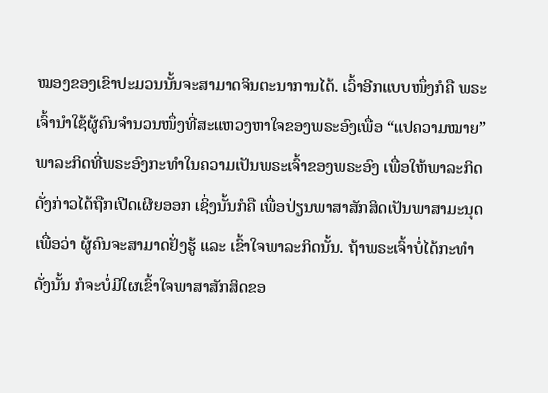ໝອງຂອງເຂົາປະມວນນັ້ນຈະສາມາດຈິນຕະນາການໄດ້. ເວົ້າອີກແບບໜຶ່ງກໍຄື ພຣະເຈົ້ານໍາໃຊ້ຜູ້ຄົນຈໍານວນໜຶ່ງທີ່ສະແຫວງຫາໃຈຂອງພຣະອົງເພື່ອ “ແປຄວາມໝາຍ” ພາລະກິດທີ່ພຣະອົງກະທໍາໃນຄວາມເປັນພຣະເຈົ້າຂອງພຣະອົງ ເພື່ອໃຫ້ພາລະກິດດັ່ງກ່າວໄດ້ຖືກເປີດເຜີຍອອກ ເຊິ່ງນັ້ນກໍຄື ເພື່ອປ່ຽນພາສາສັກສິດເປັນພາສາມະນຸດ ເພື່ອວ່າ ຜູ້ຄົນຈະສາມາດຢັ່ງຮູ້ ແລະ ເຂົ້າໃຈພາລະກິດນັ້ນ. ຖ້າພຣະເຈົ້າບໍ່ໄດ້ກະທໍາດັ່ງນັ້ນ ກໍຈະບໍ່ມີໃຜເຂົ້າໃຈພາສາສັກສິດຂອ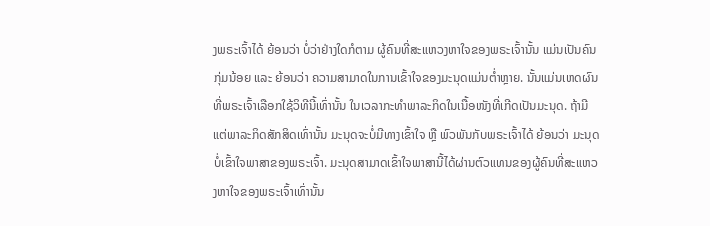ງພຣະເຈົ້າໄດ້ ຍ້ອນວ່າ ບໍ່ວ່າຢ່າງໃດກໍຕາມ ຜູ້ຄົນທີ່ສະແຫວງຫາໃຈຂອງພຣະເຈົ້ານັ້ນ ແມ່ນເປັນຄົນກຸ່ມນ້ອຍ ແລະ ຍ້ອນວ່າ ຄວາມສາມາດໃນການເຂົ້າໃຈຂອງມະນຸດແມ່ນຕໍ່າຫຼາຍ. ນັ້ນແມ່ນເຫດຜົນທີ່ພຣະເຈົ້າເລືອກໃຊ້ວິທີນີ້ເທົ່ານັ້ນ ໃນເວລາກະທໍາພາລະກິດໃນເນື້ອໜັງທີ່ເກີດເປັນມະນຸດ. ຖ້າມີແຕ່ພາລະກິດສັກສິດເທົ່ານັ້ນ ມະນຸດຈະບໍ່ມີທາງເຂົ້າໃຈ ຫຼື ພົວພັນກັບພຣະເຈົ້າໄດ້ ຍ້ອນວ່າ ມະນຸດບໍ່ເຂົ້າໃຈພາສາຂອງພຣະເຈົ້າ. ມະນຸດສາມາດເຂົ້າໃຈພາສານີ້ໄດ້ຜ່ານຕົວແທນຂອງຜູ້ຄົນທີ່ສະແຫວງຫາໃຈຂອງພຣະເຈົ້າເທົ່ານັ້ນ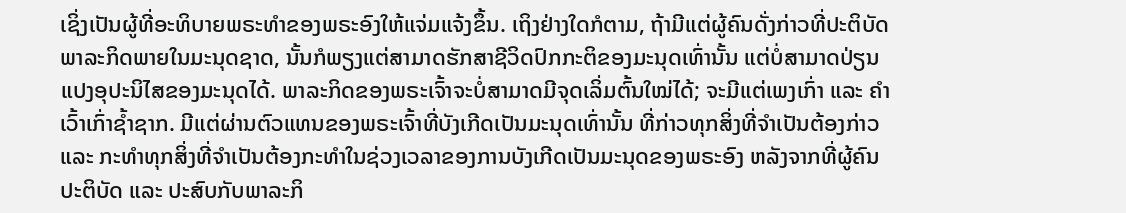ເຊິ່ງເປັນຜູ້ທີ່ອະທິບາຍພຣະທໍາຂອງພຣະອົງໃຫ້ແຈ່ມແຈ້ງຂຶ້ນ. ເຖິງຢ່າງໃດກໍຕາມ, ຖ້າມີແຕ່ຜູ້ຄົນດັ່ງກ່າວທີ່ປະຕິບັດພາລະກິດພາຍໃນມະນຸດຊາດ, ນັ້ນກໍພຽງແຕ່ສາມາດຮັກສາຊີວິດປົກກະຕິຂອງມະນຸດເທົ່ານັ້ນ ແຕ່ບໍ່ສາມາດປ່ຽນແປງອຸປະນິໄສຂອງມະນຸດໄດ້. ພາລະກິດຂອງພຣະເຈົ້າຈະບໍ່ສາມາດມີຈຸດເລິ່ມຕົ້ນໃໝ່ໄດ້; ຈະມີແຕ່ເພງເກົ່າ ແລະ ຄໍາເວົ້າເກົ່າຊໍ້າຊາກ. ມີແຕ່ຜ່ານຕົວແທນຂອງພຣະເຈົ້າທີ່ບັງເກີດເປັນມະນຸດເທົ່ານັ້ນ ທີ່ກ່າວທຸກສິ່ງທີ່ຈໍາເປັນຕ້ອງກ່າວ ແລະ ກະທໍາທຸກສິ່ງທີ່ຈໍາເປັນຕ້ອງກະທໍາໃນຊ່ວງເວລາຂອງການບັງເກີດເປັນມະນຸດຂອງພຣະອົງ ຫລັງຈາກທີ່ຜູ້ຄົນປະຕິບັດ ແລະ ປະສົບກັບພາລະກິ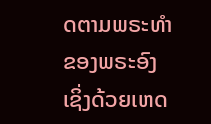ດຕາມພຣະທໍາຂອງພຣະອົງ ເຊິ່ງດ້ວຍເຫດ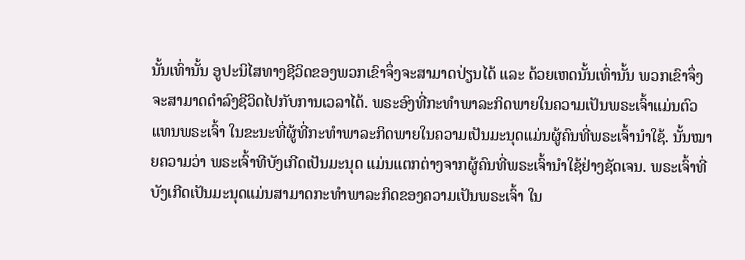ນັ້ນເທົ່ານັ້ນ ອູປະນິໄສທາງຊີວິດຂອງພວກເຂົາຈຶ່ງຈະສາມາດປ່ຽນໄດ້ ແລະ ດ້ວຍເຫດນັ້ນເທົ່ານັ້ນ ພວກເຂົາຈຶ່ງຈະສາມາດດໍາລົງຊີວິດໄປກັບການເວລາໄດ້. ພຣະອົງທີ່ກະທໍາພາລະກິດພາຍໃນຄວາມເປັນພຣະເຈົ້າແມ່ນຕົວແທນພຣະເຈົ້າ ໃນຂະນະທີ່ຜູ້ທີ່ກະທໍາພາລະກິດພາຍໃນຄວາມເປັນມະນຸດແມ່ນຜູ້ຄົນທີ່ພຣະເຈົ້ານໍາໃຊ້. ນັ້ນໝາຍຄວາມວ່າ ພຣະເຈົ້າທີບັງເກີດເປັນມະນຸດ ແມ່ນແຕກຕ່າງຈາກຜູ້ຄົນທີ່ພຣະເຈົ້ານໍາໃຊ້ຢ່າງຊັດເຈນ. ພຣະເຈົ້າທີ່ບັງເກີດເປັນມະນຸດແມ່ນສາມາດກະທໍາພາລະກິດຂອງຄວາມເປັນພຣະເຈົ້າ ໃນ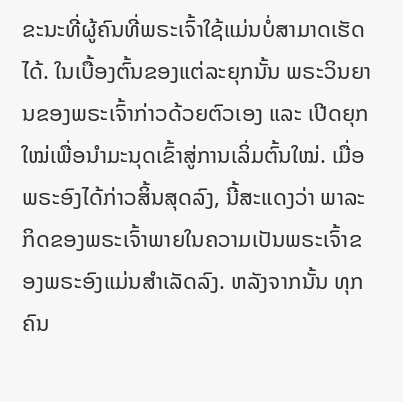ຂະນະທີ່ຜູ້ຄົນທີ່ພຣະເຈົ້າໃຊ້ແມ່ນບໍ່ສາມາດເຮັດ ໄດ້. ໃນເບື້ອງຕົ້ນຂອງແຕ່ລະຍຸກນັ້ນ ພຣະວິນຍານຂອງພຣະເຈົ້າກ່າວດ້ວຍຕົວເອງ ແລະ ເປີດຍຸກໃໝ່ເພື່ອນໍາມະນຸດເຂົ້າສູ່ການເລິ່ມຕົ້ນໃໝ່. ເມື່ອພຣະອົງໄດ້ກ່າວສິ້ນສຸດລົງ, ນີ້ສະແດງວ່າ ພາລະກິດຂອງພຣະເຈົ້າພາຍໃນຄວາມເປັນພຣະເຈົ້າຂອງພຣະອົງແມ່ນສໍາເລັດລົງ. ຫລັງຈາກນັ້ນ ທຸກຄົນ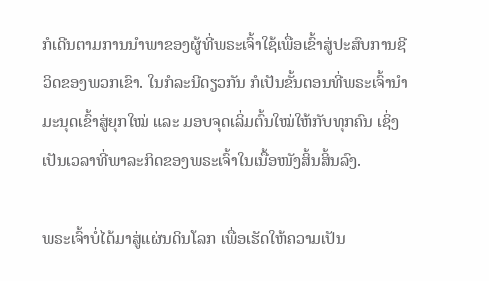ກໍເດີນຕາມການນໍາພາຂອງຜູ້ທີ່ພຣະເຈົ້າໃຊ້ເພື່ອເຂົ້າສູ່ປະສົບການຊີວິດຂອງພວກເຂົາ. ໃນກໍລະນີດຽວກັນ ກໍເປັນຂັ້ນຕອນທີ່ພຣະເຈົ້ານໍາມະນຸດເຂົ້າສູ່ຍຸກໃໝ່ ແລະ ມອບຈຸດເລິ່ມຕົ້ນໃໝ່ໃຫ້ກັບທຸກຄົນ ເຊິ່ງເປັນເວລາທີ່ພາລະກິດຂອງພຣະເຈົ້າໃນເນື້ອໜັງສິ້ນສິ້ນລົງ.

ພຣະເຈົ້າບໍ່ໄດ້ມາສູ່ແຜ່ນດິນໂລກ ເພື່ອເຮັດໃຫ້ຄວາມເປັນ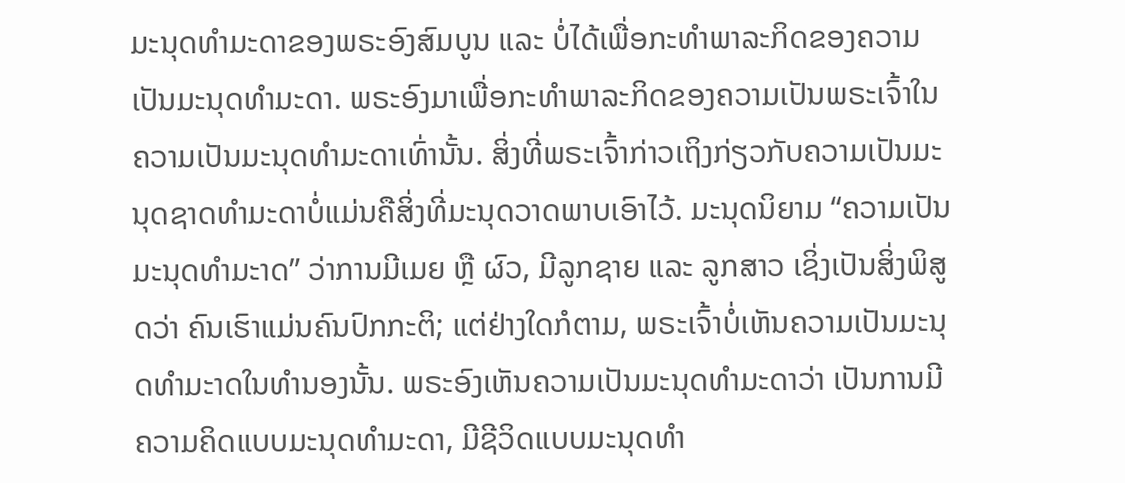ມະນຸດທໍາມະດາຂອງພຣະອົງສົມບູນ ແລະ ບໍ່ໄດ້ເພື່ອກະທໍາພາລະກິດຂອງຄວາມເປັນມະນຸດທໍາມະດາ. ພຣະອົງມາເພື່ອກະທໍາພາລະກິດຂອງຄວາມເປັນພຣະເຈົ້າໃນຄວາມເປັນມະນຸດທໍາມະດາເທົ່ານັ້ນ. ສິ່ງທີ່ພຣະເຈົ້າກ່າວເຖິງກ່ຽວກັບຄວາມເປັນມະນຸດຊາດທໍາມະດາບໍ່ແມ່ນຄືສິ່ງທີ່ມະນຸດວາດພາບເອົາໄວ້. ມະນຸດນິຍາມ “ຄວາມເປັນມະນຸດທໍາມະາດ” ວ່າການມີເມຍ ຫຼື ຜົວ, ມີລູກຊາຍ ແລະ ລູກສາວ ເຊິ່ງເປັນສິ່ງພິສູດວ່າ ຄົນເຮົາແມ່ນຄົນປົກກະຕິ; ແຕ່ຢ່າງໃດກໍຕາມ, ພຣະເຈົ້າບໍ່ເຫັນຄວາມເປັນມະນຸດທໍາມະາດໃນທໍານອງນັ້ນ. ພຣະອົງເຫັນຄວາມເປັນມະນຸດທໍາມະດາວ່າ ເປັນການມີຄວາມຄິດແບບມະນຸດທໍາມະດາ, ມີຊີວິດແບບມະນຸດທໍາ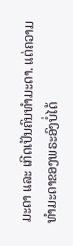ມະດາ ແລະ ເກີດເປັນຄົນທໍາມະດາ. ແຕ່ຄວາມທໍາມະດາຂອງພຣະອົງບໍ່ໄດ້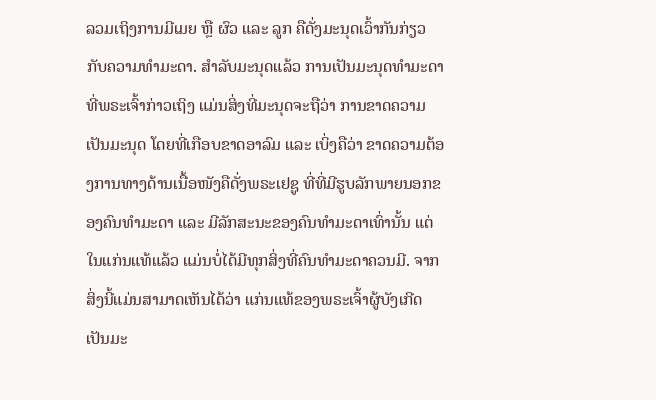ລວມເຖິງການມີເມຍ ຫຼື ຜົວ ແລະ ລູກ ຄືດັ່ງມະນຸດເວົ້າກັນກ່ຽວກັບຄວາມທໍາມະດາ. ສໍາລັບມະນຸດແລ້ວ ການເປັນມະນຸດທໍາມະດາທີ່ພຣະເຈົ້າກ່າວເຖິງ ແມ່ນສິ່ງທີ່ມະນຸດຈະຖືວ່າ ການຂາດຄວາມເປັນມະນຸດ ໂດຍທີ່ເກືອບຂາດອາລົມ ແລະ ເບິ່ງຄືວ່າ ຂາດຄວາມຕ້ອງການທາງດ້ານເນື້ອໜັງຄືດັ່ງພຣະເຢຊູ ທີ່ທີ່ມີຮູບລັກພາຍນອກຂອງຄົນທໍາມະດາ ແລະ ມີລັກສະນະຂອງຄົນທໍາມະດາເທົ່ານັ້ນ ແຕ່ໃນແກ່ນແທ້ແລ້ວ ແມ່ນບໍ່ໄດ້ມີທຸກສິ່ງທີ່ຄົນທໍາມະດາຄວນມີ. ຈາກສິ່ງນີ້ແມ່ນສາມາດເຫັນໄດ້ວ່າ ແກ່ນແທ້ຂອງພຣະເຈົ້າຜູ້ບັງເກີດເປັນມະ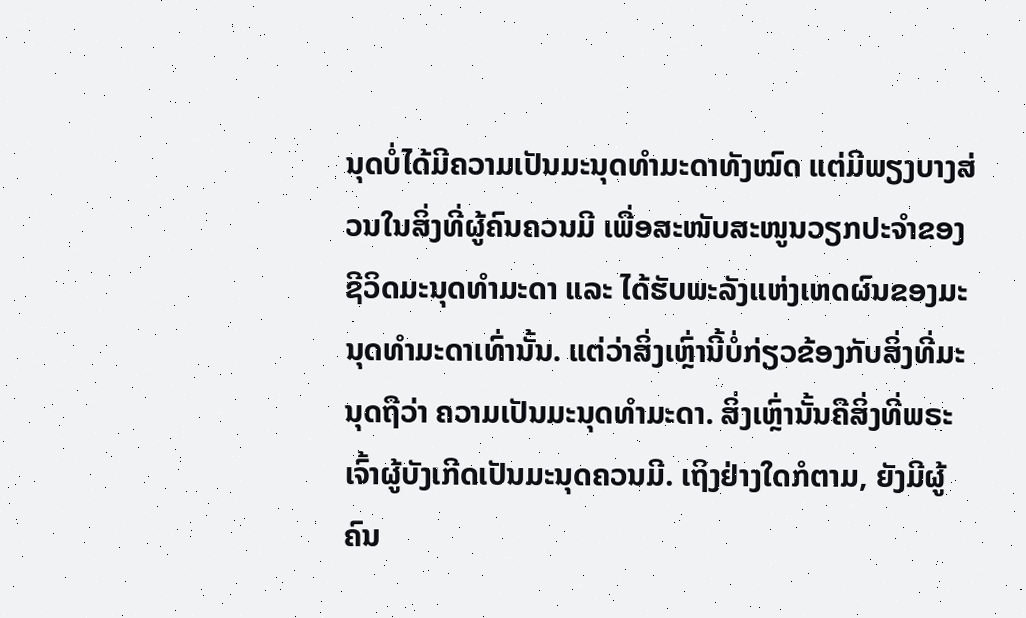ນຸດບໍ່ໄດ້ມີຄວາມເປັນມະນຸດທໍາມະດາທັງໝົດ ແຕ່ມີພຽງບາງສ່ວນໃນສິ່ງທີ່ຜູ້ຄົນຄວນມີ ເພື່ອສະໜັບສະໜູນວຽກປະຈໍາຂອງຊີວິດມະນຸດທໍາມະດາ ແລະ ໄດ້ຮັບພະລັງແຫ່ງເຫດຜົນຂອງມະນຸດທໍາມະດາເທົ່ານັ້ນ. ແຕ່ວ່າສິ່ງເຫຼົ່ານີ້ບໍ່ກ່ຽວຂ້ອງກັບສິ່ງທີ່ມະນຸດຖືວ່າ ຄວາມເປັນມະນຸດທໍາມະດາ. ສິ່ງເຫຼົ່ານັ້ນຄືສິ່ງທີ່ພຣະເຈົ້າຜູ້ບັງເກີດເປັນມະນຸດຄວນມີ. ເຖິງຢ່າງໃດກໍຕາມ, ຍັງມີຜູ້ຄົນ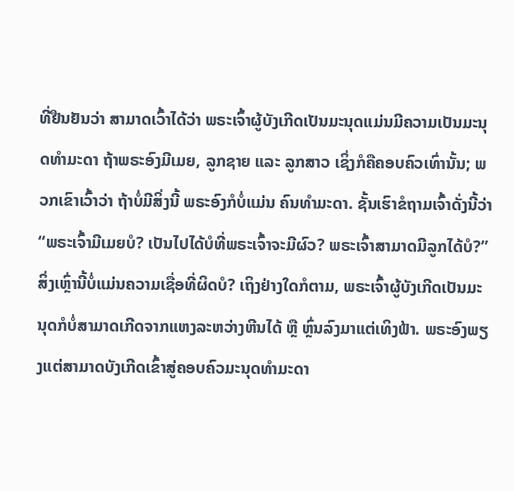ທີ່ຢືນຢັນວ່າ ສາມາດເວົ້າໄດ້ວ່າ ພຣະເຈົ້າຜູ້ບັງເກີດເປັນມະນຸດແມ່ນມີຄວາມເປັນມະນຸດທໍາມະດາ ຖ້າພຣະອົງມີເມຍ, ລູກຊາຍ ແລະ ລູກສາວ ເຊິ່ງກໍຄືຄອບຄົວເທົ່ານັ້ນ; ພວກເຂົາເວົ້າວ່າ ຖ້າບໍ່ມີສິ່ງນີ້ ພຣະອົງກໍບໍ່ແມ່ນ ຄົນທໍາມະດາ. ຊັ້ນເຮົາຂໍຖາມເຈົ້າດັ່ງນີ້ວ່າ “ພຣະເຈົ້າມີເມຍບໍ? ເປັນໄປໄດ້ບໍທີ່ພຣະເຈົ້າຈະມີຜົວ? ພຣະເຈົ້າສາມາດມີລູກໄດ້ບໍ?” ສິ່ງເຫຼົ່ານີ້ບໍ່ແມ່ນຄວາມເຊື່ອທີ່ຜິດບໍ? ເຖິງຢ່າງໃດກໍຕາມ, ພຣະເຈົ້າຜູ້ບັງເກີດເປັນມະນຸດກໍບໍ່ສາມາດເກີດຈາກແຫງລະຫວ່າງຫີນໄດ້ ຫຼື ຫຼົ່ນລົງມາແຕ່ເທິງຟ້າ. ພຣະອົງພຽງແຕ່ສາມາດບັງເກີດເຂົ້າສູ່ຄອບຄົວມະນຸດທໍາມະດາ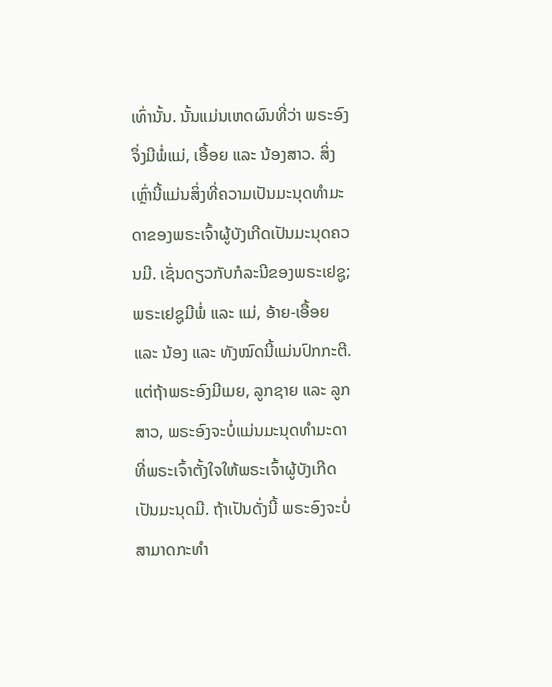ເທົ່ານັ້ນ. ນັ້ນແມ່ນເຫດຜົນທີ່ວ່າ ພຣະອົງຈຶ່ງມີພໍ່ແມ່, ເອື້ອຍ ແລະ ນ້ອງສາວ. ສິ່ງເຫຼົ່ານີ້ແມ່ນສິ່ງທີ່ຄວາມເປັນມະນຸດທໍາມະດາຂອງພຣະເຈົ້າຜູ້ບັງເກີດເປັນມະນຸດຄວນມີ. ເຊັ່ນດຽວກັບກໍລະນີຂອງພຣະເຢຊູ; ພຣະເຢຊູມີພໍ່ ແລະ ແມ່, ອ້າຍ-ເອື້ອຍ ແລະ ນ້ອງ ແລະ ທັງໝົດນີ້ແມ່ນປົກກະຕີ. ແຕ່ຖ້າພຣະອົງມີເມຍ, ລູກຊາຍ ແລະ ລູກສາວ, ພຣະອົງຈະບໍ່ແມ່ນມະນຸດທໍາມະດາ ທີ່ພຣະເຈົ້າຕັ້ງໃຈໃຫ້ພຣະເຈົ້າຜູ້ບັງເກີດເປັນມະນຸດມີ. ຖ້າເປັນດັ່ງນີ້ ພຣະອົງຈະບໍ່ສາມາດກະທໍາ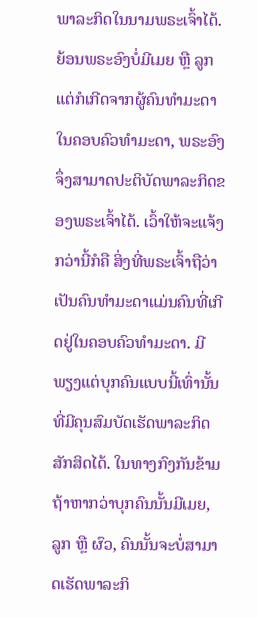ພາລະກິດໃນນາມພຣະເຈົ້າໄດ້. ຍ້ອນພຣະອົງບໍ່ມີເມຍ ຫຼື ລູກ ແຕ່ກໍເກີດຈາກຜູ້ຄົນທໍາມະດາໃນຄອບຄົວທໍາມະດາ, ພຣະອົງຈຶ່ງສາມາດປະຕິບັດພາລະກິດຂອງພຣະເຈົ້າໄດ້. ເວົ້າໃຫ້ຈະແຈ້ງກວ່ານີ້ກໍຄື ສິ່ງທີ່ພຣະເຈົ້າຖືວ່າ ເປັນຄົນທໍາມະດາແມ່ນຄົນທີ່ເກີດຢູ່ໃນຄອບຄົວທໍາມະດາ. ມີພຽງແຕ່ບຸກຄົນແບບນີ້ເທົ່ານັ້ນທີ່ມີຄຸນສົມບັດເຮັດພາລະກິດສັກສິດໄດ້. ໃນທາງກົງກັນຂ້າມ ຖ້າຫາກວ່າບຸກຄົນນັ້ນມີເມຍ, ລູກ ຫຼື ຜົວ, ຄົນນັ້ນຈະບໍ່ສາມາດເຮັດພາລະກິ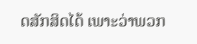ດສັກສິດໄດ້ ເພາະວ່າພວກ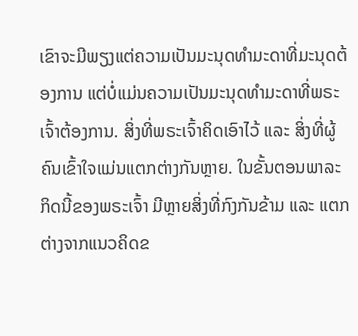ເຂົາຈະມີພຽງແຕ່ຄວາມເປັນມະນຸດທໍາມະດາທີ່ມະນຸດຕ້ອງການ ແຕ່ບໍ່ແມ່ນຄວາມເປັນມະນຸດທໍາມະດາທີ່ພຣະເຈົ້າຕ້ອງການ. ສິ່ງທີ່ພຣະເຈົ້າຄິດເອົາໄວ້ ແລະ ສິ່ງທີ່ຜູ້ຄົນເຂົ້າໃຈແມ່ນແຕກຕ່າງກັນຫຼາຍ. ໃນຂັ້ນຕອນພາລະກິດນີ້ຂອງພຣະເຈົ້າ ມີຫຼາຍສິ່ງທີ່ກົງກັນຂ້າມ ແລະ ແຕກຕ່າງຈາກແນວຄິດຂ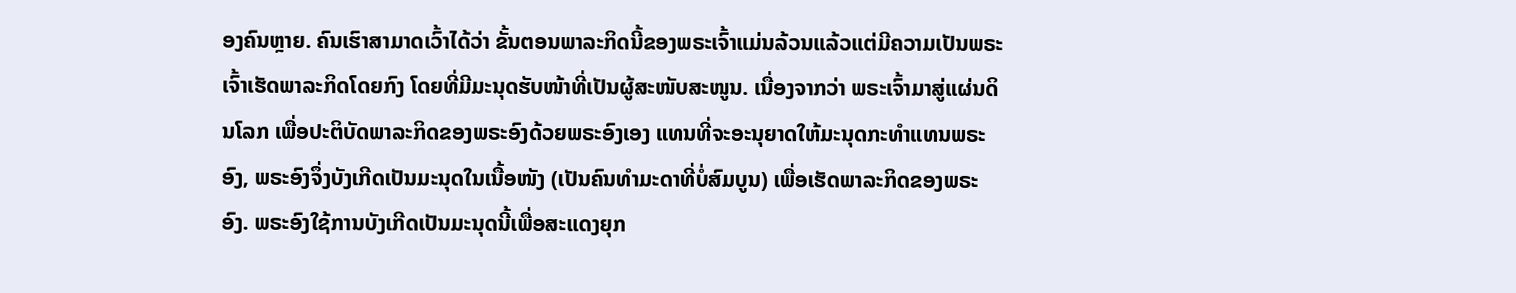ອງຄົນຫຼາຍ. ຄົນເຮົາສາມາດເວົ້າໄດ້ວ່າ ຂັ້ນຕອນພາລະກິດນີ້ຂອງພຣະເຈົ້າແມ່ນລ້ວນແລ້ວແຕ່ມີຄວາມເປັນພຣະເຈົ້າເຮັດພາລະກິດໂດຍກົງ ໂດຍທີ່ມີມະນຸດຮັບໜ້າທີ່ເປັນຜູ້ສະໜັບສະໜູນ. ເນື່ອງຈາກວ່າ ພຣະເຈົ້າມາສູ່ແຜ່ນດິນໂລກ ເພື່ອປະຕິບັດພາລະກິດຂອງພຣະອົງດ້ວຍພຣະອົງເອງ ແທນທີ່ຈະອະນຸຍາດໃຫ້ມະນຸດກະທໍາແທນພຣະອົງ, ພຣະອົງຈຶ່ງບັງເກີດເປັນມະນຸດໃນເນື້ອໜັງ (ເປັນຄົນທໍາມະດາທີ່ບໍ່ສົມບູນ) ເພື່ອເຮັດພາລະກິດຂອງພຣະອົງ. ພຣະອົງໃຊ້ການບັງເກີດເປັນມະນຸດນີ້ເພື່ອສະແດງຍຸກ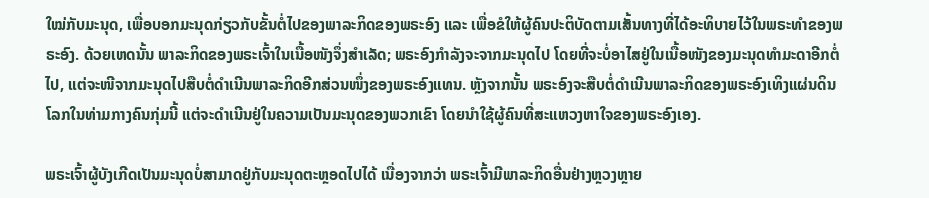ໃໝ່ກັບມະນຸດ, ເພື່ອບອກມະນຸດກ່ຽວກັບຂັ້ນຕໍ່ໄປຂອງພາລະກິດຂອງພຣະອົງ ແລະ ເພື່ອຂໍໃຫ້ຜູ້ຄົນປະຕິບັດຕາມເສັ້ນທາງທີ່ໄດ້ອະທິບາຍໄວ້ໃນພຣະທໍາຂອງພຣະອົງ. ດ້ວຍເຫດນັ້ນ ພາລະກິດຂອງພຣະເຈົ້າໃນເນື້ອໜັງຈຶ່ງສໍາເລັດ; ພຣະອົງກໍາລັງຈະຈາກມະນຸດໄປ ໂດຍທີ່ຈະບໍ່ອາໄສຢູ່ໃນເນື້ອໜັງຂອງມະນຸດທໍາມະດາອີກຕໍ່ໄປ, ແຕ່ຈະໜີຈາກມະນຸດໄປສືບຕໍ່ດໍາເນີນພາລະກິດອີກສ່ວນໜຶ່ງຂອງພຣະອົງແທນ. ຫຼັງຈາກນັ້ນ ພຣະອົງຈະສືບຕໍ່ດໍາເນີນພາລະກິດຂອງພຣະອົງເທິງແຜ່ນດິນໂລກໃນທ່າມກາງຄົນກຸ່ມນີ້ ແຕ່ຈະດໍາເນີນຢູ່ໃນຄວາມເປັນມະນຸດຂອງພວກເຂົາ ໂດຍນໍາໃຊ້ຜູ້ຄົນທີ່ສະແຫວງຫາໃຈຂອງພຣະອົງເອງ.

ພຣະເຈົ້າຜູ້ບັງເກີດເປັນມະນຸດບໍ່ສາມາດຢູ່ກັບມະນຸດຕະຫຼອດໄປໄດ້ ເນື່ອງຈາກວ່າ ພຣະເຈົ້າມີພາລະກິດອື່ນຢ່າງຫຼວງຫຼາຍ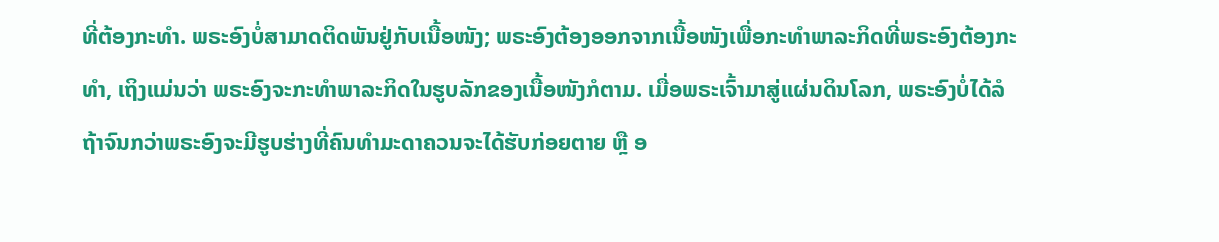ທີ່ຕ້ອງກະທໍາ. ພຣະອົງບໍ່ສາມາດຕິດພັນຢູ່ກັບເນື້ອໜັງ; ພຣະອົງຕ້ອງອອກຈາກເນື້ອໜັງເພື່ອກະທໍາພາລະກິດທີ່ພຣະອົງຕ້ອງກະທໍາ, ເຖິງແມ່ນວ່າ ພຣະອົງຈະກະທໍາພາລະກິດໃນຮູບລັກຂອງເນື້ອໜັງກໍຕາມ. ເມື່ອພຣະເຈົ້າມາສູ່ແຜ່ນດິນໂລກ, ພຣະອົງບໍ່ໄດ້ລໍຖ້າຈົນກວ່າພຣະອົງຈະມີຮູບຮ່າງທີ່ຄົນທໍາມະດາຄວນຈະໄດ້ຮັບກ່ອຍຕາຍ ຫຼື ອ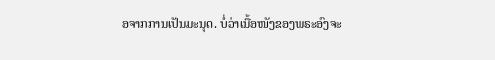ອຈາກການເປັນມະນຸດ. ບໍ່ວ່າເນື້ອໜັງຂອງພຣະອົງຈະ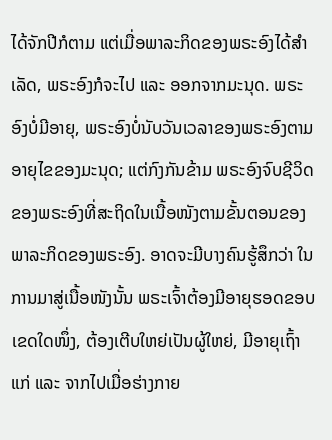ໄດ້ຈັກປີກໍຕາມ ແຕ່ເມື່ອພາລະກິດຂອງພຣະອົງໄດ້ສໍາເລັດ, ພຣະອົງກໍຈະໄປ ແລະ ອອກຈາກມະນຸດ. ພຣະອົງບໍ່ມີອາຍຸ, ພຣະອົງບໍ່ນັບວັນເວລາຂອງພຣະອົງຕາມອາຍຸໄຂຂອງມະນຸດ; ແຕ່ກົງກັນຂ້າມ ພຣະອົງຈົບຊີວິດຂອງພຣະອົງທີ່ສະຖິດໃນເນື້ອໜັງຕາມຂັ້ນຕອນຂອງພາລະກິດຂອງພຣະອົງ. ອາດຈະມີບາງຄົນຮູ້ສຶກວ່າ ໃນການມາສູ່ເນື້ອໜັງນັ້ນ ພຣະເຈົ້າຕ້ອງມີອາຍຸຮອດຂອບເຂດໃດໜຶ່ງ, ຕ້ອງເຕີບໃຫຍ່ເປັນຜູ້ໃຫຍ່, ມີອາຍຸເຖົ້າແກ່ ແລະ ຈາກໄປເມື່ອຮ່າງກາຍ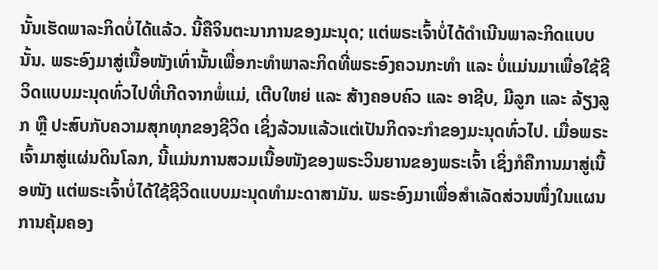ນັ້ນເຮັດພາລະກິດບໍ່ໄດ້ແລ້ວ. ນີ້ຄືຈິນຕະນາການຂອງມະນຸດ; ແຕ່ພຣະເຈົ້າບໍ່ໄດ້ດໍາເນີນພາລະກິດແບບນັ້ນ. ພຣະອົງມາສູ່ເນື້ອໜັງເທົ່ານັ້ນເພື່ອກະທໍາພາລະກິດທີ່ພຣະອົງຄວນກະທໍາ ແລະ ບໍ່ແມ່ນມາເພື່ອໃຊ້ຊີວິດແບບມະນຸດທົ່ວໄປທີ່ເກີດຈາກພໍ່ແມ່, ເຕີບໃຫຍ່ ແລະ ສ້າງຄອບຄົວ ແລະ ອາຊີບ, ມີລູກ ແລະ ລ້ຽງລູກ ຫຼື ປະສົບກັບຄວາມສຸກທຸກຂອງຊີວິດ ເຊິ່ງລ້ວນແລ້ວແຕ່ເປັນກິດຈະກໍາຂອງມະນຸດທົ່ວໄປ. ເມື່ອພຣະເຈົ້າມາສູ່ແຜ່ນດິນໂລກ, ນີ້ແມ່ນການສວມເນື້ອໜັງຂອງພຣະວິນຍານຂອງພຣະເຈົ້າ ເຊິ່ງກໍຄືການມາສູ່ເນື້ອໜັງ ແຕ່ພຣະເຈົ້າບໍ່ໄດ້ໃຊ້ຊີວິດແບບມະນຸດທໍາມະດາສາມັນ. ພຣະອົງມາເພື່ອສໍາເລັດສ່ວນໜຶ່ງໃນແຜນການຄຸ້ມຄອງ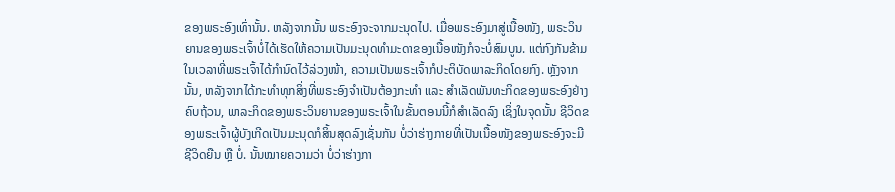ຂອງພຣະອົງເທົ່ານັ້ນ. ຫລັງຈາກນັ້ນ ພຣະອົງຈະຈາກມະນຸດໄປ. ເມື່ອພຣະອົງມາສູ່ເນື້ອໜັງ, ພຣະວິນຍານຂອງພຣະເຈົ້າບໍ່ໄດ້ເຮັດໃຫ້ຄວາມເປັນມະນຸດທໍາມະດາຂອງເນື້ອໜັງກໍຈະບໍ່ສົມບູນ. ແຕ່ກົງກັນຂ້າມ ໃນເວລາທີ່ພຣະເຈົ້າໄດ້ກໍານົດໄວ້ລ່ວງໜ້າ, ຄວາມເປັນພຣະເຈົ້າກໍປະຕິບັດພາລະກິດໂດຍກົງ. ຫຼັງຈາກນັ້ນ, ຫລັງຈາກໄດ້ກະທໍາທຸກສິ່ງທີ່ພຣະອົງຈໍາເປັນຕ້ອງກະທໍາ ແລະ ສໍາເລັດພັນທະກິດຂອງພຣະອົງຢ່າງຄົບຖ້ວນ, ພາລະກິດຂອງພຣະວິນຍານຂອງພຣະເຈົ້າໃນຂັ້ນຕອນນີ້ກໍສໍາເລັດລົງ ເຊິ່ງໃນຈຸດນັ້ນ ຊີວິດຂອງພຣະເຈົ້າຜູ້ບັງເກີດເປັນມະນຸດກໍສິ້ນສຸດລົງເຊັ່ນກັນ ບໍ່ວ່າຮ່າງກາຍທີ່ເປັນເນື້ອໜັງຂອງພຣະອົງຈະມີຊີວິດຍືນ ຫຼື ບໍ່. ນັ້ນໝາຍຄວາມວ່າ ບໍ່ວ່າຮ່າງກາ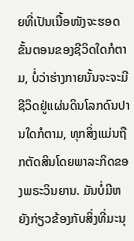ຍທີ່ເປັນເນື້ອໜັງຈະຮອດຂັ້ນຕອນຂອງຊີວິດໃດກໍຕາມ, ບໍ່ວ່າຮ່າງກາຍນັ້ນຈະຈະມີຊີວິດຢູ່ແຜ່ນດິນໂລກດົນປານໃດກໍຕາມ, ທຸກສິ່ງແມ່ນຖືກຕັດສິນໂດຍພາລະກິດຂອງພຣະວິນຍານ. ມັນບໍ່ມີຫຍັງກ່ຽວຂ້ອງກັບສິ່ງທີ່ມະນຸ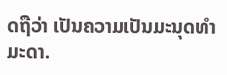ດຖືວ່າ ເປັນຄວາມເປັນມະນຸດທໍາມະດາ.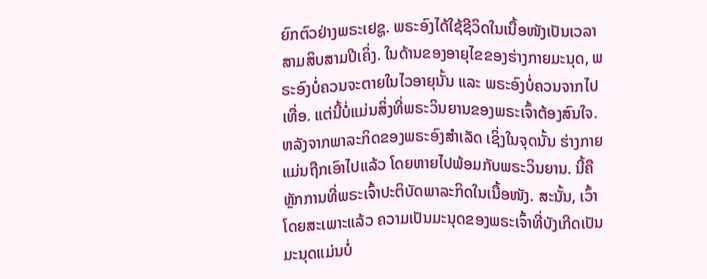ຍົກຕົວຢ່າງພຣະເຢຊູ. ພຣະອົງໄດ້ໃຊ້ຊີວິດໃນເນື້ອໜັງເປັນເວລາສາມສິບສາມປີເຄິ່ງ. ໃນດ້ານຂອງອາຍຸໄຂຂອງຮ່າງກາຍມະນຸດ, ພຣະອົງບໍ່ຄວນຈະຕາຍໃນໄວອາຍຸນັ້ນ ແລະ ພຣະອົງບໍ່ຄວນຈາກໄປເທື່ອ. ແຕ່ນີ້ບໍ່ແມ່ນສິ່ງທີ່ພຣະວິນຍານຂອງພຣະເຈົ້າຕ້ອງສົນໃຈ. ຫລັງຈາກພາລະກິດຂອງພຣະອົງສໍາເລັດ ເຊິ່ງໃນຈຸດນັ້ນ ຮ່າງກາຍແມ່ນຖືກເອົາໄປແລ້ວ ໂດຍຫາຍໄປພ້ອມກັບພຣະວິນຍານ. ນີ້ຄືຫຼັກການທີ່ພຣະເຈົ້າປະຕິບັດພາລະກິດໃນເນື້ອໜັງ. ສະນັ້ນ, ເວົ້າໂດຍສະເພາະແລ້ວ ຄວາມເປັນມະນຸດຂອງພຣະເຈົ້າທີ່ບັງເກີດເປັນມະນຸດແມ່ນບໍ່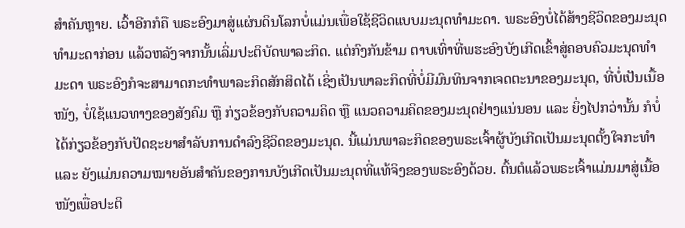ສໍາຄັນຫຼາຍ. ເວົ້າອີກກໍຄື ພຣະອົງມາສູ່ແຜ່ນດິນໂລກບໍ່ແມ່ນເພື່ອໃຊ້ຊີວິດແບບມະນຸດທໍາມະດາ. ພຣະອົງບໍ່ໄດ້ສ້າງຊີວິດຂອງມະນຸດທໍາມະດາກ່ອນ ແລ້ວຫລັງຈາກນັ້ນເລິ່ມປະຕິບັດພາລະກິດ. ແຕ່ກົງກັນຂ້າມ ຕາບເທົ່າທີ່ພຮະອົງບັງເກີດເຂົ້າສູ່ຄອບຄົວມະນຸດທໍາມະດາ ພຣະອົງກໍຈະສາມາດກະທໍາພາລະກິດສັກສິດໄດ້ ເຊິ່ງເປັນພາລະກິດທີ່ບໍ່ມີມົນທິນຈາກເຈດຕະນາຂອງມະນຸດ, ທີ່ບໍ່ເປັນເນື້ອໜັງ, ບໍ່ໃຊ້ແນວທາງຂອງສັງຄົມ ຫຼື ກ່ຽວຂ້ອງກັບຄວາມຄິດ ຫຼື ແນວຄວາມຄິດຂອງມະນຸດຢ່າງແນ່ນອນ ແລະ ຍິ່ງໄປກວ່ານັ້ນ ກໍບໍ່ໄດ້ກ່ຽວຂ້ອງກັບປັດຊະຍາສໍາລັບການດໍາລົງຊີວິດຂອງມະນຸດ. ນີ້ແມ່ນພາລະກິດຂອງພຣະເຈົ້າຜູ້ບັງເກີດເປັນມະນຸດຕັ້ງໃຈກະທໍາ ແລະ ຍັງແມ່ນຄວາມໝາຍອັນສໍາຄັນຂອງການບັງເກີດເປັນມະນຸດທີ່ແທ້ຈິງຂອງພຣະອົງດ້ວຍ. ຕົ້ນຕໍແລ້ວພຣະເຈົ້າແມ່ນມາສູ່ເນື້ອໜັງເພື່ອປະຕິ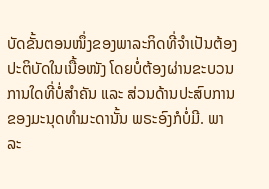ບັດຂັ້ນຕອນໜຶ່ງຂອງພາລະກິດທີ່ຈໍາເປັນຕ້ອງປະຕິບັດໃນເນື້ອໜັງ ໂດຍບໍ່ຕ້ອງຜ່ານຂະບວນການໃດທີ່ບໍ່ສໍາຄັນ ແລະ ສ່ວນດ້ານປະສົບການຂອງມະນຸດທໍາມະດານັ້ນ ພຣະອົງກໍບໍ່ມີ. ພາລະ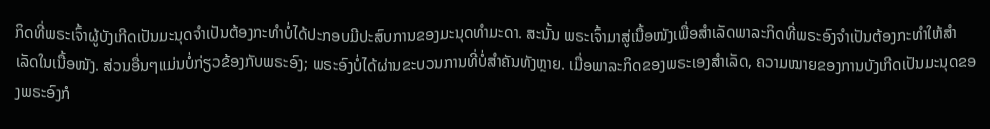ກິດທີ່ພຣະເຈົ້າຜູ້ບັງເກີດເປັນມະນຸດຈໍາເປັນຕ້ອງກະທໍາບໍ່ໄດ້ປະກອບມີປະສົບການຂອງມະນຸດທໍາມະດາ. ສະນັ້ນ ພຣະເຈົ້າມາສູ່ເນື້ອໜັງເພື່ອສໍາເລັດພາລະກິດທີ່ພຣະອົງຈໍາເປັນຕ້ອງກະທໍາໃຫ້ສໍາເລັດໃນເນື້ອໜັງ. ສ່ວນອື່ນໆແມ່ນບໍ່ກ່ຽວຂ້ອງກັບພຣະອົງ; ພຣະອົງບໍ່ໄດ້ຜ່ານຂະບວນການທີ່ບໍ່ສໍາຄັນທັງຫຼາຍ. ເມື່ອພາລະກິດຂອງພຣະເອງສໍາເລັດ, ຄວາມໝາຍຂອງການບັງເກີດເປັນມະນຸດຂອງພຣະອົງກໍ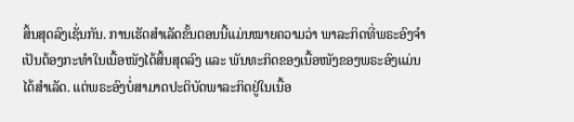ສິ້ນສຸດລົງເຊັ່ນກັນ. ການເຮັດສໍາເລັດຂັ້ນຕອນນີ້ແມ່ນໝາຍຄວາມວ່າ ພາລະກິດທີ່ພຣະອົງຈໍາເປັນຕ້ອງກະທໍາໃນເນື້ອໜັງໄດ້ສິ້ນສຸດລົງ ແລະ ພັນທະກິດຂອງເນື້ອໜັງຂອງພຣະອົງແມ່ນໄດ້ສໍາເລັດ. ແຕ່ພຣະອົງບໍ່ສາມາດປະຕິບັດພາລະກິດຢູ່ໃນເນື້ອ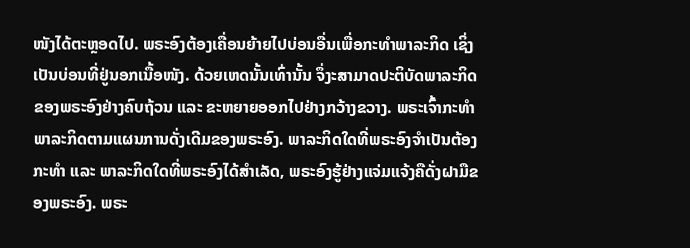ໜັງໄດ້ຕະຫຼອດໄປ. ພຣະອົງຕ້ອງເຄື່ອນຍ້າຍໄປບ່ອນອື່ນເພື່ອກະທໍາພາລະກິດ ເຊິ່ງເປັນບ່ອນທີ່ຢູ່ນອກເນື້ອໜັງ. ດ້ວຍເຫດນັ້ນເທົ່ານັ້ນ ຈຶ່ງະສາມາດປະຕິບັດພາລະກິດຂອງພຣະອົງຢ່າງຄົບຖ້ວນ ແລະ ຂະຫຍາຍອອກໄປຢ່າງກວ້າງຂວາງ. ພຣະເຈົ້າກະທໍາພາລະກິດຕາມແຜນການດັ່ງເດີມຂອງພຣະອົງ. ພາລະກິດໃດທີ່ພຣະອົງຈໍາເປັນຕ້ອງກະທໍາ ແລະ ພາລະກິດໃດທີ່ພຣະອົງໄດ້ສໍາເລັດ, ພຣະອົງຮູ້ຢ່າງແຈ່ມແຈ້ງຄືດັ່ງຝາມືຂອງພຣະອົງ. ພຣະ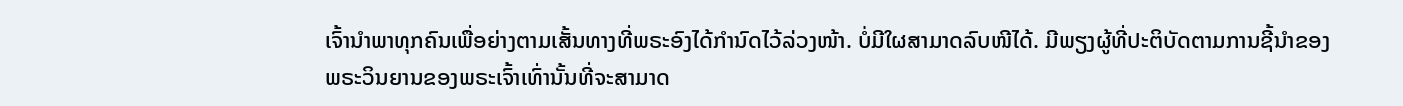ເຈົ້ານໍາພາທຸກຄົນເພື່ອຍ່າງຕາມເສັ້ນທາງທີ່ພຣະອົງໄດ້ກໍານົດໄວ້ລ່ວງໜ້າ. ບໍ່ມີໃຜສາມາດລົບໜີໄດ້. ມີພຽງຜູ້ທີ່ປະຕິບັດຕາມການຊີ້ນໍາຂອງພຣະວິນຍານຂອງພຣະເຈົ້າເທົ່ານັ້ນທີ່ຈະສາມາດ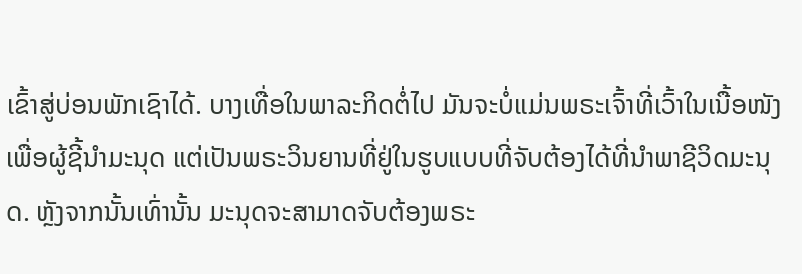ເຂົ້າສູ່ບ່ອນພັກເຊົາໄດ້. ບາງເທື່ອໃນພາລະກິດຕໍ່ໄປ ມັນຈະບໍ່ແມ່ນພຣະເຈົ້າທີ່ເວົ້າໃນເນື້ອໜັງເພື່ອຜູ້ຊີ້ນໍາມະນຸດ ແຕ່ເປັນພຣະວິນຍານທີ່ຢູ່ໃນຮູບແບບທີ່ຈັບຕ້ອງໄດ້ທີ່ນໍາພາຊີວິດມະນຸດ. ຫຼັງຈາກນັ້ນເທົ່ານັ້ນ ມະນຸດຈະສາມາດຈັບຕ້ອງພຣະ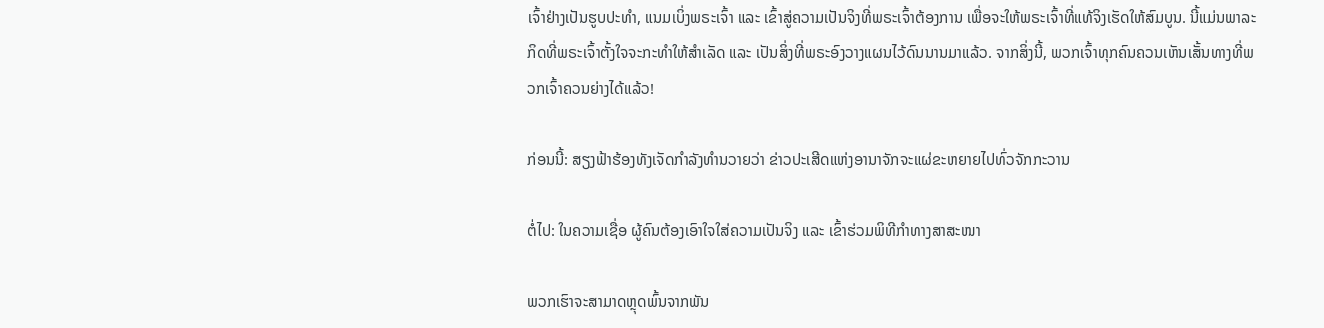ເຈົ້າຢ່າງເປັນຮູບປະທໍາ, ແນມເບິ່ງພຣະເຈົ້າ ແລະ ເຂົ້າສູ່ຄວາມເປັນຈິງທີ່ພຣະເຈົ້າຕ້ອງການ ເພື່ອຈະໃຫ້ພຣະເຈົ້າທີ່ແທ້ຈິງເຮັດໃຫ້ສົມບູນ. ນີ້ແມ່ນພາລະກິດທີ່ພຣະເຈົ້າຕັ້ງໃຈຈະກະທໍາໃຫ້ສໍາເລັດ ແລະ ເປັນສິ່ງທີ່ພຣະອົງວາງແຜນໄວ້ດົນນານມາແລ້ວ. ຈາກສິ່ງນີ້, ພວກເຈົ້າທຸກຄົນຄວນເຫັນເສັ້ນທາງທີ່ພວກເຈົ້າຄວນຍ່າງໄດ້ແລ້ວ!

ກ່ອນນີ້: ສຽງຟ້າຮ້ອງທັງເຈັດກໍາລັງທໍານວາຍວ່າ ຂ່າວປະເສີດແຫ່ງອານາຈັກຈະແຜ່ຂະຫຍາຍໄປທົ່ວຈັກກະວານ

ຕໍ່ໄປ: ໃນຄວາມເຊື່ອ ຜູ້ຄົນຕ້ອງເອົາໃຈໃສ່ຄວາມເປັນຈິງ ແລະ ເຂົ້າຮ່ວມພິທີກໍາທາງສາສະໜາ

ພວກເຮົາຈະສາມາດຫຼຸດພົ້ນຈາກພັນ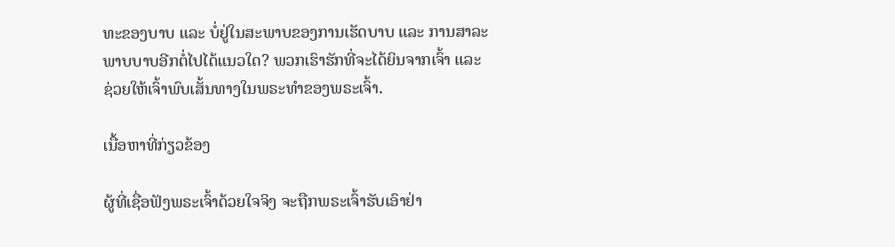ທະຂອງບາບ ແລະ ບໍ່ຢູ່ໃນສະພາບຂອງການເຮັດບາບ ແລະ ການສາລະພາບບາບອີກຕໍ່ໄປໄດ້ແນວໃດ? ພວກເຮົາຮັກທີ່ຈະໄດ້ຍິນຈາກເຈົ້າ ແລະ ຊ່ວຍໃຫ້ເຈົ້າພົບເສັ້ນທາງໃນພຣະທຳຂອງພຣະເຈົ້າ.

ເນື້ອຫາທີ່ກ່ຽວຂ້ອງ

ຜູ້ທີ່ເຊື່ອຟັງພຣະເຈົ້າດ້ວຍໃຈຈິງ ຈະຖືກພຣະເຈົ້າຮັບເອົາຢ່າ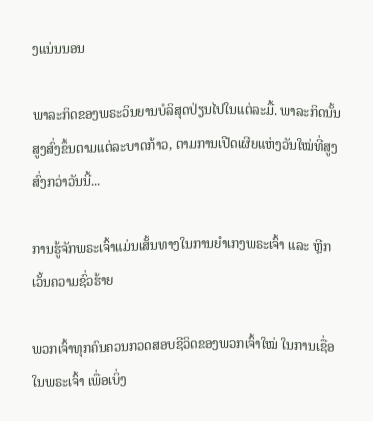ງແນ່ນນອນ

ພາລະກິດຂອງພຣະວິນຍານບໍລິສຸດປ່ຽນໄປໃນແຕ່ລະມື້. ພາລະກິດນັ້ນສູງສົ່ງຂຶ້ນຕາມແຕ່ລະບາດກ້າວ, ຕາມການເປີດເຜີຍແຫ່ງວັນໃໝ່ທີ່ສູງສົ່ງກວ່າວັນນີ້...

ການຮູ້ຈັກພຣະເຈົ້າແມ່ນເສັ້ນທາງໃນການຍໍາເກງພຣະເຈົ້າ ແລະ ຫຼີກເວັ້ນຄວາມຊົ່ວຮ້າຍ

ພວກເຈົ້າທຸກຄົນຄວນກວດສອບຊີວິດຂອງພວກເຈົ້າໃໝ່ ໃນການເຊື່ອໃນພຣະເຈົ້າ ເພື່ອເບິ່ງ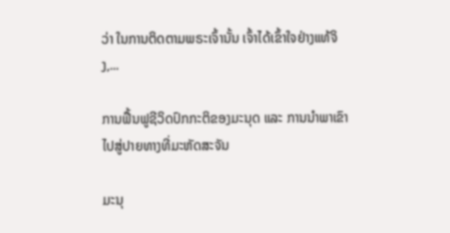ວ່າ ໃນການຕິດຕາມພຣະເຈົ້ານັ້ນ ເຈົ້າໄດ້ເຂົ້າໃຈຢ່າງແທ້ຈິງ,...

ການຟື້ນຟູຊີວິດປົກກະຕິຂອງມະນຸດ ແລະ ການນໍາພາເຂົາໄປສູ່ປາຍທາງທີ່ມະຫັດສະຈັນ

ມະນຸ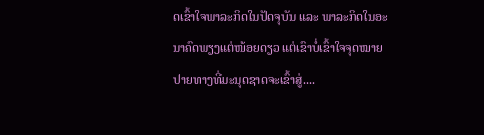ດເຂົ້າໃຈພາລະກິດໃນປັດຈຸບັນ ແລະ ພາລະກິດໃນອະນາຄົດພຽງແຕ່ໜ້ອຍດຽວ ແຕ່ເຂົາບໍ່ເຂົ້າໃຈຈຸດໝາຍປາຍທາງທີ່ມະນຸດຊາດຈະເຂົ້າສູ່....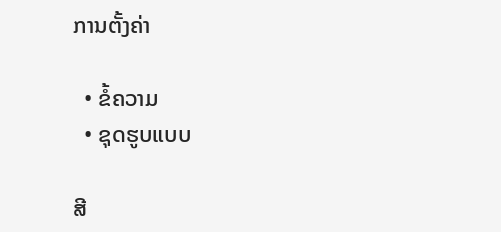ການຕັ້ງຄ່າ

  • ຂໍ້ຄວາມ
  • ຊຸດຮູບແບບ

ສີ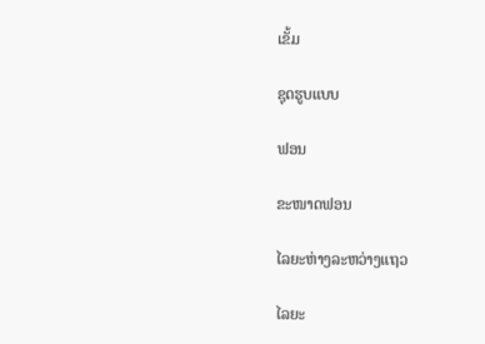ເຂັ້ມ

ຊຸດຮູບແບບ

ຟອນ

ຂະໜາດຟອນ

ໄລຍະຫ່າງລະຫວ່າງແຖວ

ໄລຍະ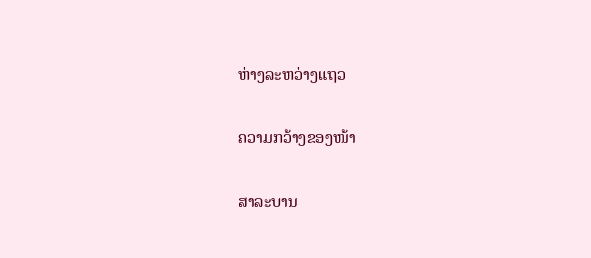ຫ່າງລະຫວ່າງແຖວ

ຄວາມກວ້າງຂອງໜ້າ

ສາລະບານ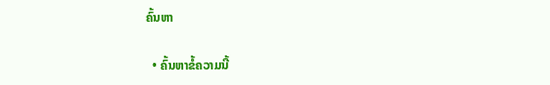ຄົ້ນຫາ

  • ຄົ້ນຫາຂໍ້ຄວາມນີ້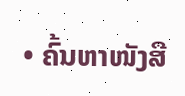• ຄົ້ນຫາໜັງສື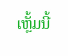ເຫຼັ້ມນີ້